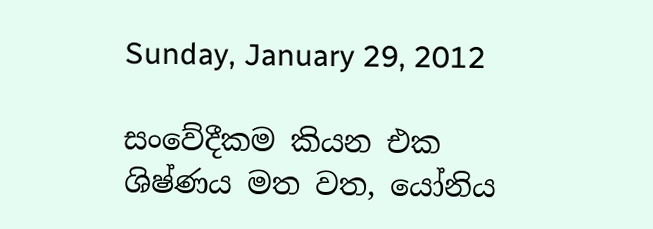Sunday, January 29, 2012

සංවේදීකම කියන එක ශිෂ්ණය මත වත, යෝනිය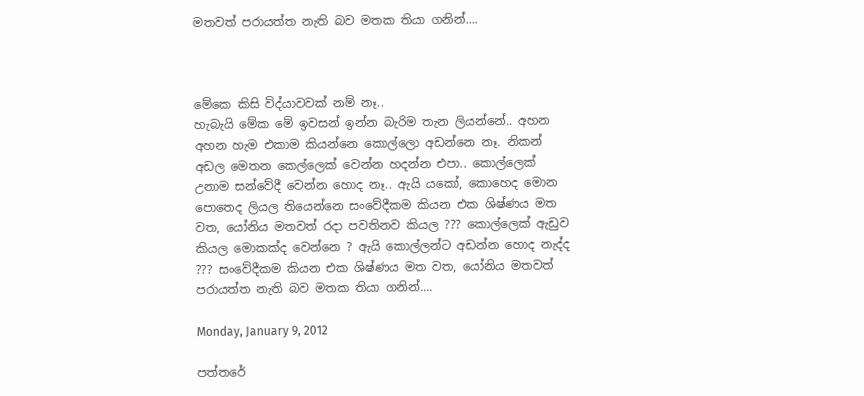මතවත් පරායත්ත නැති බව මතක තියා ගනින්....



මේකෙ කිසි විද්යාවවක් නම් නෑ..
හැබැයි මේක මේ ඉවසන් ඉන්න බැරිම තැන ලියන්නේ.. අහන අහන හැම එකාම කියන්නෙ කොල්ලො අඩන්නෙ නෑ. නිකන් අඩල මෙතන කෙල්ලෙක් වෙන්න හදන්න එපා.. කොල්ලෙක් උනාම සන්වේදී වෙන්න හොද නෑ.. ඇයි යකෝ, කොහෙද මොන පොතෙද ලියල තියෙන්නෙ සංවේදීකම කියන එක ශිෂ්ණය මත වත, යෝනිය මතවත් රදා පවතිනව කියල ??? කොල්ලෙක් ඇඩුව කියල මොකක්ද වෙන්නෙ ? ඇයි කොල්ලන්ට අඩන්න හොද නැද්ද ??? සංවේදීකම කියන එක ශිෂ්ණය මත වත, යෝනිය මතවත් පරායත්ත නැති බව මතක තියා ගනින්....

Monday, January 9, 2012

පත්තරේ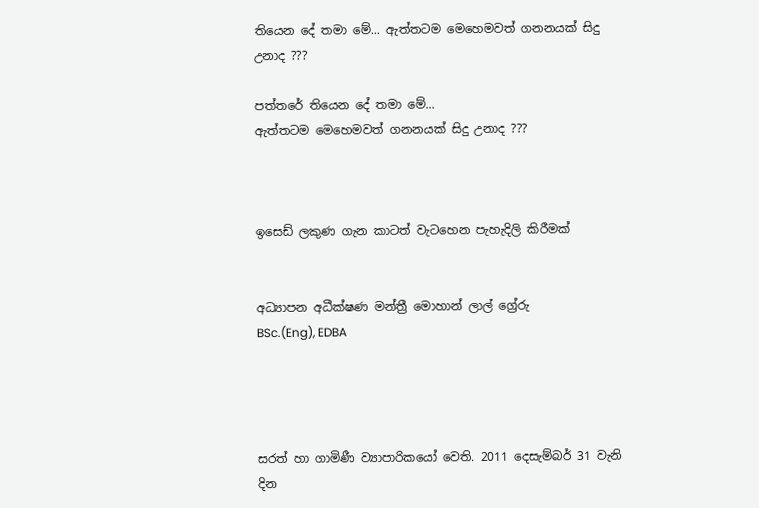තියෙන දේ තමා මේ... ඇත්තටම මෙහෙමවත් ගනනයක් සිදු උනාද ???

පත්තරේ තියෙන දේ තමා මේ...
ඇත්තටම මෙහෙමවත් ගනනයක් සිදු උනාද ???



ඉසෙඩ් ලකුණ ගැන කාටත් වැටහෙන පැහැදිලි කිරීමක්‌


අධ්‍යාපන අධීක්ෂණ මන්ත්‍රී මොහාන් ලාල් ග්‍රේරු
BSc.(Eng), EDBA




සරත් හා ගාමිණී ව්‍යාපාරිකයෝ වෙති. 2011 දෙසැම්බර් 31 වැනි දින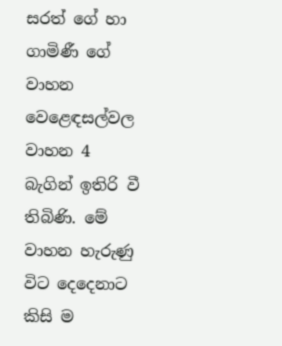සරත් ගේ හා ගාමිණී ගේ වාහන වෙළෙඳසල්වල වාහන 4 බැගින් ඉතිරි වී තිබිණි. මේ වාහන හැරුණු විට දෙදෙනාට කිසි ම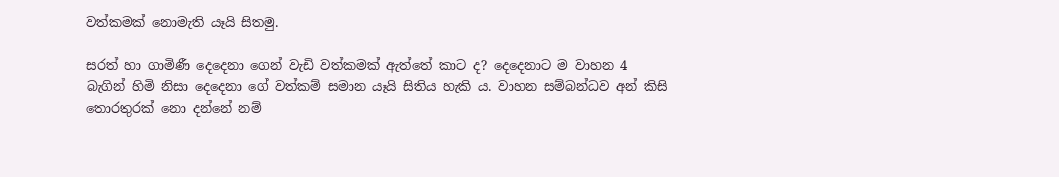වත්කමක්‌ නොමැති යෑයි සිතමු.

සරත් හා ගාමිණී දෙදෙනා ගෙන් වැඩි වත්කමක්‌ ඇත්තේ කාට ද? දෙදෙනාට ම වාහන 4 බැගින් හිමි නිසා දෙදෙනා ගේ වත්කම් සමාන යෑයි සිතිය හැකි ය. වාහන සම්බන්ධව අන් කිසි තොරතුරක්‌ නො දන්නේ නම්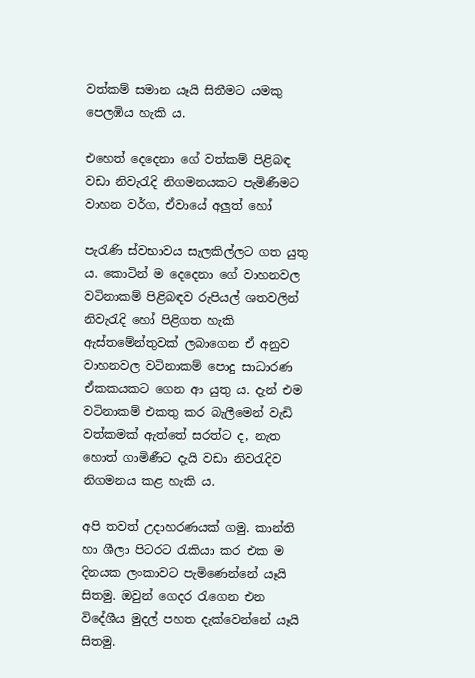වත්කම් සමාන යෑයි සිතීමට යමකු පෙලඹිය හැකි ය.

එහෙත් දෙදෙනා ගේ වත්කම් පිළිබඳ වඩා නිවැරැදි නිගමනයකට පැමිණීමට වාහන වර්ග, ඒවායේ අලුත් හෝ

පැරැණි ස්‌වභාවය සැලකිල්ලට ගත යුතු ය. කොටින් ම දෙදෙනා ගේ වාහනවල වටිනාකම් පිළිබඳව රුපියල් ශතවලින් නිවැරැදි හෝ පිළිගත හැකි ඇස්‌තමේන්තුවක්‌ ලබාගෙන ඒ අනුව වාහනවල වටිනාකම් පොදු සාධාරණ ඒකකයකට ගෙන ආ යුතු ය. දැන් එම වටිනාකම් එකතු කර බැලීමෙන් වැඩි වත්කමක්‌ ඇත්තේ සරත්ට ද, නැත හොත් ගාමිණීට දැයි වඩා නිවරැදිව නිගමනය කළ හැකි ය.

අපි තවත් උදාහරණයක්‌ ගමු. කාන්ති හා ශීලා පිටරට රැකියා කර එක ම දිනයක ලංකාවට පැමිණෙන්නේ යෑයි සිතමු. ඔවුන් ගෙදර රැගෙන එන විදේශීය මුදල් පහත දැක්‌වෙන්නේ යෑයි සිතමු.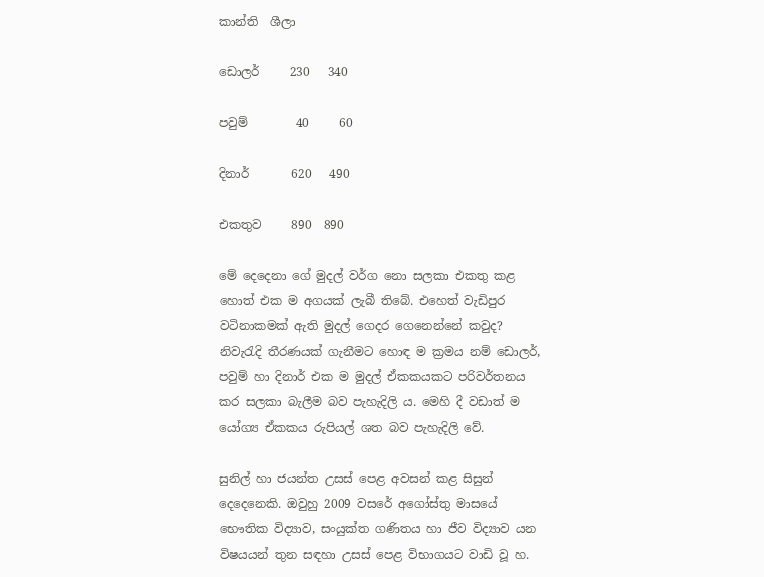කාන්ති  ශීලා

ඩොලර්     230   340

පවුම්        40     60

දිනාර්       620   490

එකතුව     890  890

මේ දෙදෙනා ගේ මුදල් වර්ග නො සලකා එකතු කළ හොත් එක ම අගයක්‌ ලැබී තිබේ. එහෙත් වැඩිපුර වටිනාකමක්‌ ඇති මුදල් ගෙදර ගෙනෙන්නේ කවුද? නිවැරැදි තීරණයක්‌ ගැනීමට හොඳ ම ක්‍රමය නම් ඩොලර්, පවුම් හා දිනාර් එක ම මුදල් ඒකකයකට පරිවර්තනය කර සලකා බැලීම බව පැහැදිලි ය. මෙහි දී වඩාත් ම යෝග්‍ය ඒකකය රුපියල් ශත බව පැහැදිලි වේ.

සුනිල් හා ජයන්ත උසස්‌ පෙළ අවසන් කළ සිසුන් දෙදෙනෙකි. ඔවුහු 2009 වසරේ අගෝස්‌තු මාසයේ භෞතික විද්‍යාව, සංයුක්‌ත ගණිතය හා ජීව විද්‍යාව යන විෂයයන් තුන සඳහා උසස්‌ පෙළ විභාගයට වාඩි වූ හ.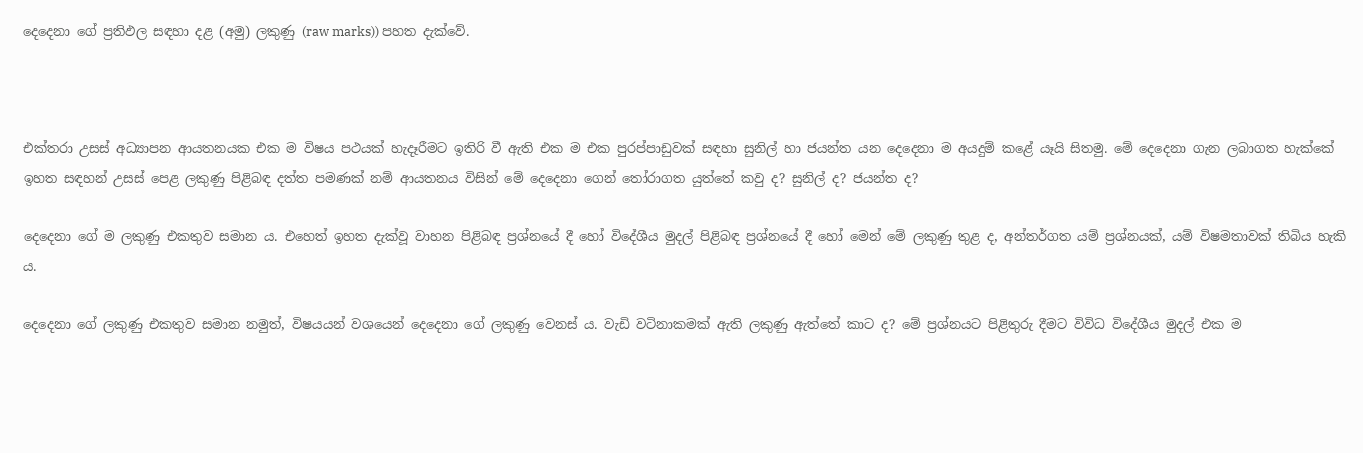දෙදෙනා ගේ ප්‍රතිඵල සඳහා දළ (අමු) ලකුණු (raw marks)) පහත දැක්‌වේ.



එක්‌තරා උසස්‌ අධ්‍යාපන ආයතනයක එක ම විෂය පථයක්‌ හැදෑරීමට ඉතිරි වී ඇති එක ම එක පුරප්පාඩුවක්‌ සඳහා සුනිල් හා ජයන්ත යන දෙදෙනා ම අයදුම් කළේ යෑයි සිතමු. මේ දෙදෙනා ගැන ලබාගත හැක්‌කේ ඉහත සඳහන් උසස්‌ පෙළ ලකුණු පිළිබඳ දත්ත පමණක්‌ නම් ආයතනය විසින් මේ දෙදෙනා ගෙන් තෝරාගත යුත්තේ කවු ද? සුනිල් ද? ජයන්ත ද?

දෙදෙනා ගේ ම ලකුණු එකතුව සමාන ය. එහෙත් ඉහත දැක්‌වූ වාහන පිළිබඳ ප්‍රශ්නයේ දී හෝ විදේශීය මුදල් පිළිබඳ ප්‍රශ්නයේ දී හෝ මෙන් මේ ලකුණු තුළ ද, අන්තර්ගත යම් ප්‍රශ්නයක්‌, යම් විෂමතාවක්‌ තිබිය හැකි ය.

දෙදෙනා ගේ ලකුණු එකතුව සමාන නමුත්, විෂයයන් වශයෙන් දෙදෙනා ගේ ලකුණු වෙනස්‌ ය. වැඩි වටිනාකමක්‌ ඇති ලකුණු ඇත්තේ කාට ද? මේ ප්‍රශ්නයට පිළිතුරු දීමට විවිධ විදේශීය මුදල් එක ම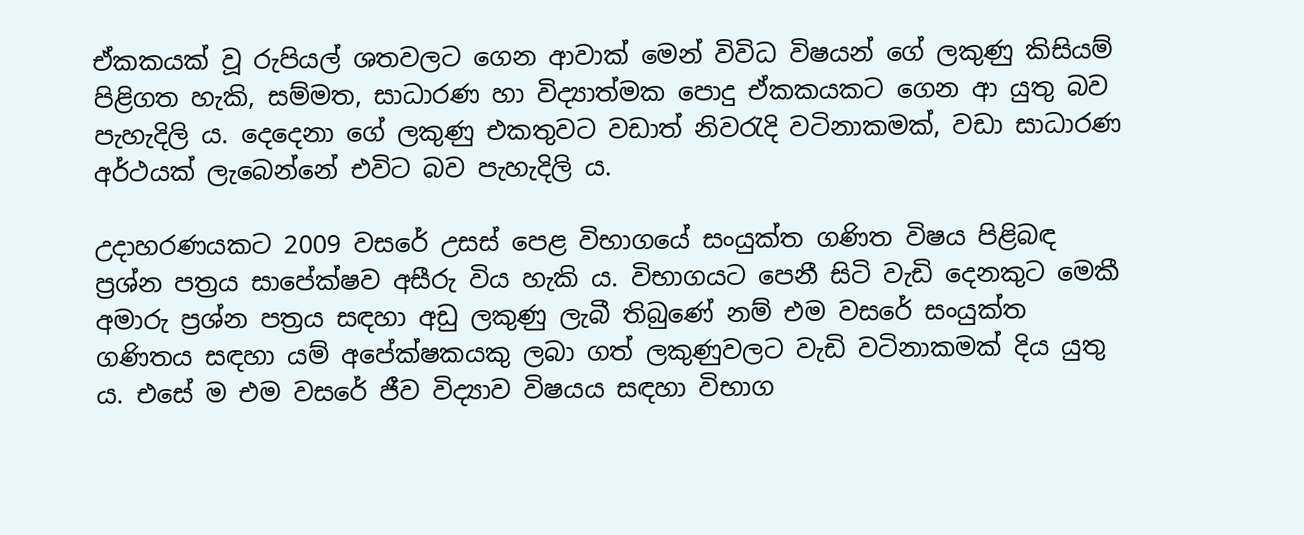ඒකකයක්‌ වූ රුපියල් ශතවලට ගෙන ආවාක්‌ මෙන් විවිධ විෂයන් ගේ ලකුණු කිසියම් පිළිගත හැකි, සම්මත, සාධාරණ හා විද්‍යාත්මක පොදු ඒකකයකට ගෙන ආ යුතු බව පැහැදිලි ය. දෙදෙනා ගේ ලකුණු එකතුවට වඩාත් නිවරැදි වටිනාකමක්‌, වඩා සාධාරණ අර්ථයක්‌ ලැබෙන්නේ එවිට බව පැහැදිලි ය.

උදාහරණයකට 2009 වසරේ උසස්‌ පෙළ විභාගයේ සංයුක්‌ත ගණිත විෂය පිළිබඳ ප්‍රශ්න පත්‍රය සාපේක්‌ෂව අසීරු විය හැකි ය. විභාගයට පෙනී සිටි වැඩි දෙනකුට මෙකී අමාරු ප්‍රශ්න පත්‍රය සඳහා අඩු ලකුණු ලැබී තිබුණේ නම් එම වසරේ සංයුක්‌ත ගණිතය සඳහා යම් අපේක්‌ෂකයකු ලබා ගත් ලකුණුවලට වැඩි වටිනාකමක්‌ දිය යුතු ය. එසේ ම එම වසරේ ජීව විද්‍යාව විෂයය සඳහා විභාග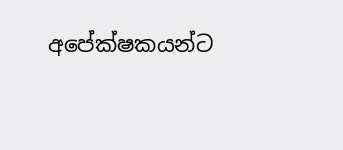අපේක්‌ෂකයන්ට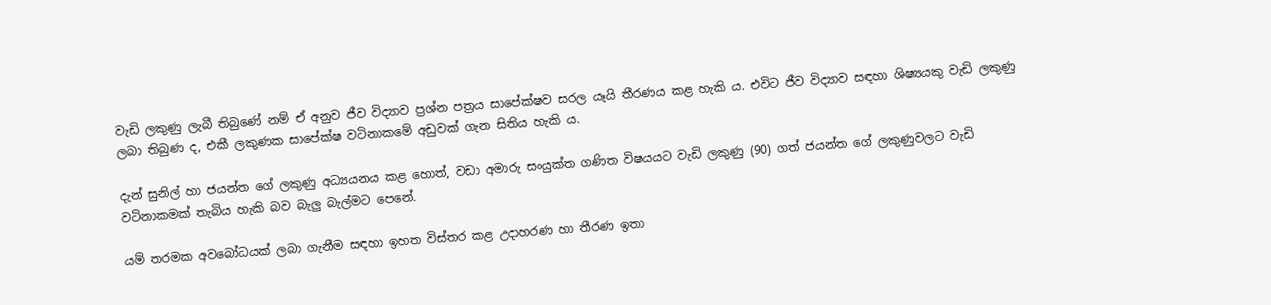වැඩි ලකුණු ලැබී තිබුණේ නම් ඒ අනුව ජීව විද්‍යාව ප්‍රශ්න පත්‍රය සාපේක්‌ෂව සරල යෑයි තීරණය කළ හැකි ය. එවිට ජීව විද්‍යාව සඳහා ශිෂ්‍යයකු වැඩි ලකුණු ලබා තිබුණ ද, එකී ලකුණක සාපේක්‌ෂ වටිනාකමේ අඩුවක්‌ ගැන සිතිය හැකි ය.

දැන් සුනිල් හා ජයන්ත ගේ ලකුණු අධ්‍යයනය කළ හොත්, වඩා අමාරු සංයුක්‌ත ගණිත විෂයයට වැඩි ලකුණු (90) ගත් ජයන්ත ගේ ලකුණුවලට වැඩි වටිනාකමක්‌ තැබිය හැකි බව බැලු බැල්මට පෙනේ.

යම් තරමක අවබෝධයක්‌ ලබා ගැනීම සඳහා ඉහත විස්‌තර කළ උදාහරණ හා තීරණ ඉතා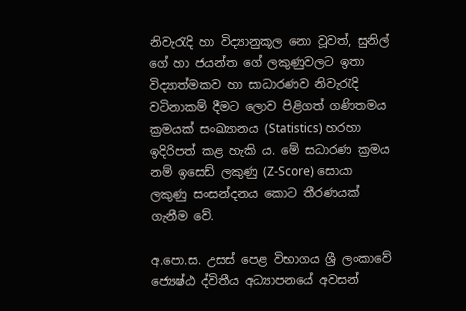නිවැරැදි හා විද්‍යානුකූල නො වූවත්, සුනිල් ගේ හා ජයන්ත ගේ ලකුණුවලට ඉතා විද්‍යාත්මකව හා සාධාරණව නිවැරැදි වටිනාකම් දීමට ලොව පිළිගත් ගණිතමය ක්‍රමයක්‌ සංඛ්‍යානය (Statistics) හරහා ඉදිරිපත් කළ හැකි ය. මේ සධාරණ ක්‍රමය නම් ඉසෙඩ් ලකුණු (Z-Score) සොයා ලකුණු සංසන්දනය කොට තීරණයක්‌ ගැනීම වේ.

අ.පො.ස. උසස්‌ පෙළ විභාගය ශ්‍රී ලංකාවේ ජ්‍යෙෂ්ඨ ද්විතීය අධ්‍යාපනයේ අවසන්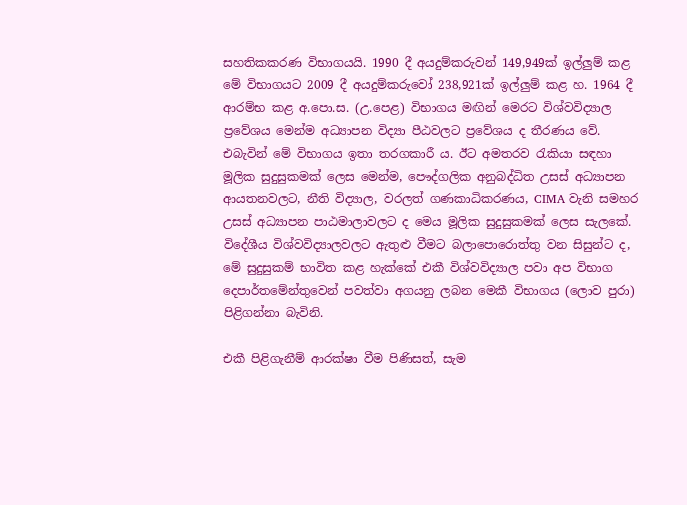සහතිකකරණ විභාගයයි. 1990 දී අයදුම්කරුවන් 149,949ක්‌ ඉල්ලුම් කළ මේ විභාගයට 2009 දී අයදුම්කරුවෝ 238,921ක්‌ ඉල්ලුම් කළ හ. 1964 දී ආරම්භ කළ අ.පො.ස. (උ.පෙළ) විභාගය මඟින් මෙරට විශ්වවිද්‍යාල ප්‍රවේශය මෙන්ම අධ්‍යාපන විද්‍යා පීඨවලට ප්‍රවේශය ද තීරණය වේ. එබැවින් මේ විභාගය ඉතා තරගකාරී ය. ඊට අමතරව රැකියා සඳහා මූලික සුදුසුකමක්‌ ලෙස මෙන්ම, පෞද්ගලික අනුබද්ධිත උසස්‌ අධ්‍යාපන ආයතනවලට, නීති විද්‍යාල, වරලත් ගණකාධිකරණය, CIMA වැනි සමහර උසස්‌ අධ්‍යාපන පාඨමාලාවලට ද මෙය මූලික සුදුසුකමක්‌ ලෙස සැලකේ. විදේශීය විශ්වවිද්‍යාලවලට ඇතුළු වීමට බලාපොරොත්තු වන සිසුන්ට ද, මේ සුදුසුකම් භාවිත කළ හැක්‌කේ එකී විශ්වවිද්‍යාල පවා අප විභාග දෙපාර්තමේන්තුවෙන් පවත්වා අගයනු ලබන මෙකී විභාගය (ලොව පුරා) පිළිගන්නා බැවිනි.

එකී පිළිගැනීම් ආරක්‌ෂා වීම පිණිසත්, සැම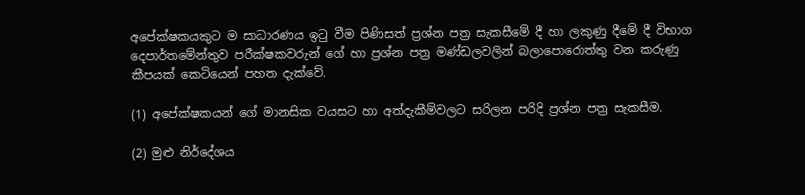අපේක්‌ෂකයකුට ම සාධාරණය ඉටු වීම පිණිසත් ප්‍රශ්න පත්‍ර සැකසීමේ දී හා ලකුණු දීමේ දී විභාග දෙපාර්තමේන්තුව පරීක්‌ෂකවරුන් ගේ හා ප්‍රශ්න පත්‍ර මණ්‌ඩලවලින් බලාපොරොත්තු වන කරුණු කීපයක්‌ කෙටියෙන් පහත දැක්‌වේ.

(1) අපේක්‌ෂකයන් ගේ මානසික වයසට හා අත්දැකීම්වලට සරිලන පරිදි ප්‍රශ්න පත්‍ර සැකසීම.

(2) මුළු නිර්දේශය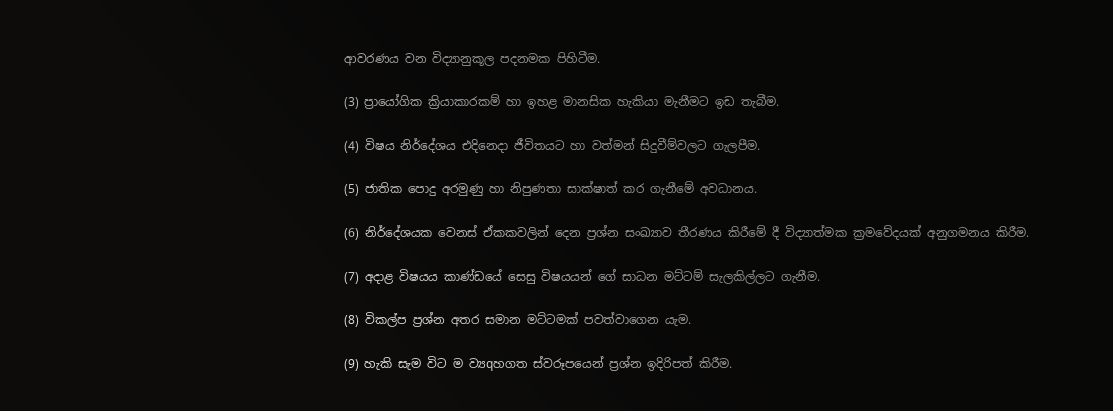ආවරණය වන විද්‍යානුකූල පදනමක පිහිටීම.

(3) ප්‍රායෝගික ක්‍රියාකාරකම් හා ඉහළ මානසික හැකියා මැනීමට ඉඩ තැබීම.

(4) විෂය නිර්දේශය එදිනෙදා ජීවිතයට හා වත්මන් සිදුවීම්වලට ගැලපීම.

(5) ජාතික පොදු අරමුණු හා නිපුණතා සාක්‌ෂාත් කර ගැනීමේ අවධානය.

(6) නිර්දේශයක වෙනස්‌ ඒකකවලින් දෙන ප්‍රශ්න සංඛ්‍යාව තීරණය කිරීමේ දී විද්‍යාත්මක ක්‍රමවේදයක්‌ අනුගමනය කිරීම.

(7) අදාළ විෂයය කාණ්‌ඩයේ සෙසු විෂයයන් ගේ සාධන මට්‌ටම් සැලකිල්ලට ගැනීම.

(8) විකල්ප ප්‍රශ්න අතර සමාන මට්‌ටමක්‌ පවත්වාගෙන යැම.

(9) හැකි සැම විට ම ව්‍යqහගත ස්‌වරූපයෙන් ප්‍රශ්න ඉදිරිපත් කිරීම.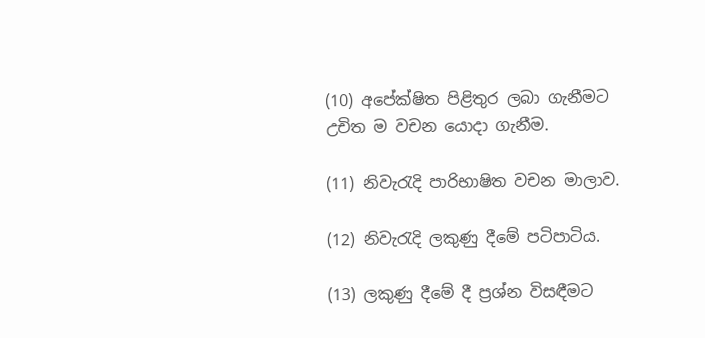(10) අපේක්‌ෂිත පිළිතුර ලබා ගැනීමට උචිත ම වචන යොදා ගැනීම.

(11) නිවැරැදි පාරිභාෂිත වචන මාලාව.

(12) නිවැරැදි ලකුණු දීමේ පටිපාටිය.

(13) ලකුණු දීමේ දී ප්‍රශ්න විසඳීමට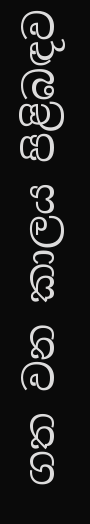ගත වන කාලය පිළිබඳව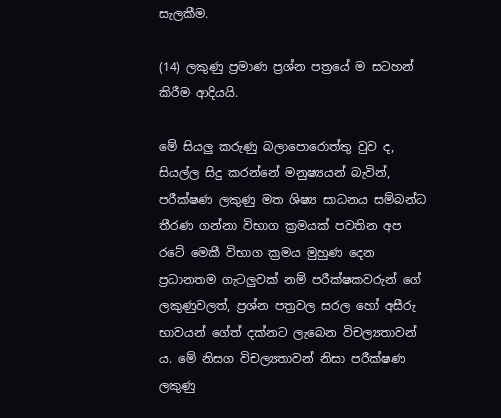සැලකීම.

(14) ලකුණු ප්‍රමාණ ප්‍රශ්න පත්‍රයේ ම සටහන් කිරීම ආදියයි.

මේ සියලු කරුණු බලාපොරොත්තු වුව ද, සියල්ල සිදු කරන්නේ මනුෂ්‍යයන් බැවින්, පරීක්‌ෂණ ලකුණු මත ශිෂ්‍ය සාධනය සම්බන්ධ තීරණ ගන්නා විභාග ක්‍රමයක්‌ පවතින අප රටේ මෙකී විභාග ක්‍රමය මුහුණ දෙන ප්‍රධානතම ගැටලුවක්‌ නම් පරීක්‌ෂකවරුන් ගේ ලකුණුවලත්, ප්‍රශ්න පත්‍රවල සරල හෝ අසීරු භාවයන් ගේත් දක්‌නට ලැබෙන විචල්‍යතාවන් ය. මේ නිසග විචල්‍යතාවන් නිසා පරීක්‌ෂණ ලකුණු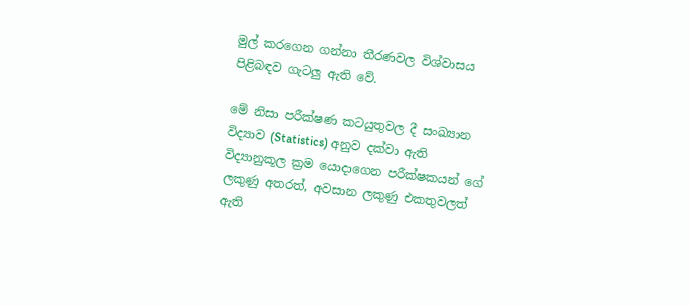මුල් කරගෙන ගන්නා තීරණවල විශ්වාසය පිළිබඳව ගැටලු ඇති වේ.

මේ නිසා පරීක්‌ෂණ කටයුතුවල දී සංඛ්‍යාන විද්‍යාව (Statistics) අනුව දක්‌වා ඇති විද්‍යානුකූල ක්‍රම යොදාගෙන පරීක්‌ෂකයන් ගේ ලකුණු අතරත්, අවසාන ලකුණු එකතුවලත් ඇති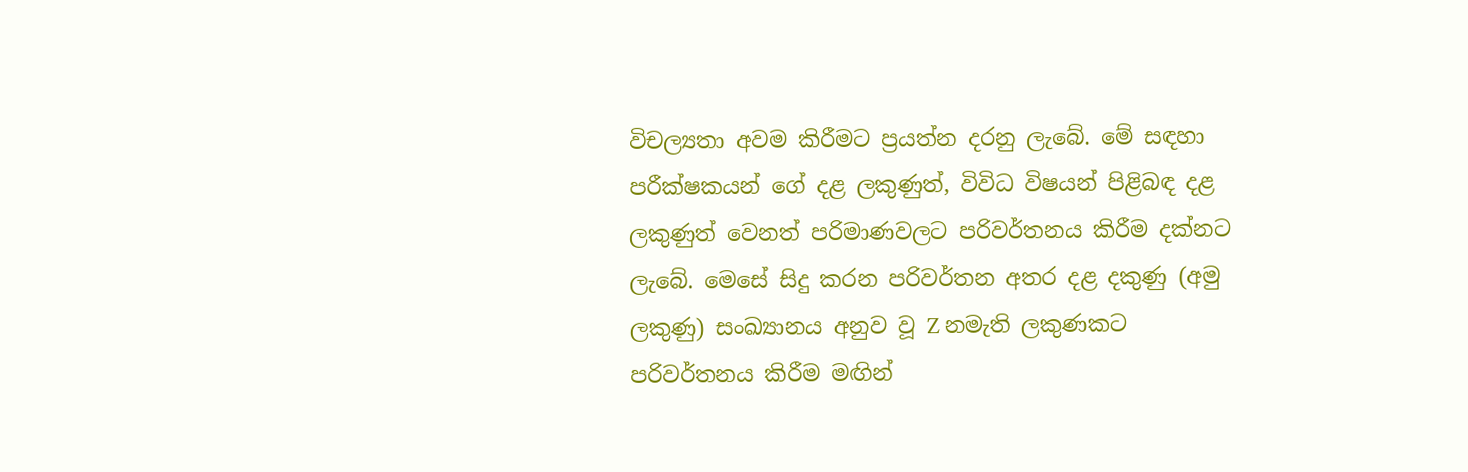විචල්‍යතා අවම කිරීමට ප්‍රයත්න දරනු ලැබේ. මේ සඳහා පරීක්‌ෂකයන් ගේ දළ ලකුණුත්, විවිධ විෂයන් පිළිබඳ දළ ලකුණුත් වෙනත් පරිමාණවලට පරිවර්තනය කිරීම දක්‌නට ලැබේ. මෙසේ සිදු කරන පරිවර්තන අතර දළ දකුණු (අමු ලකුණු) සංඛ්‍යානය අනුව වූ Z නමැති ලකුණකට පරිවර්තනය කිරීම මඟින්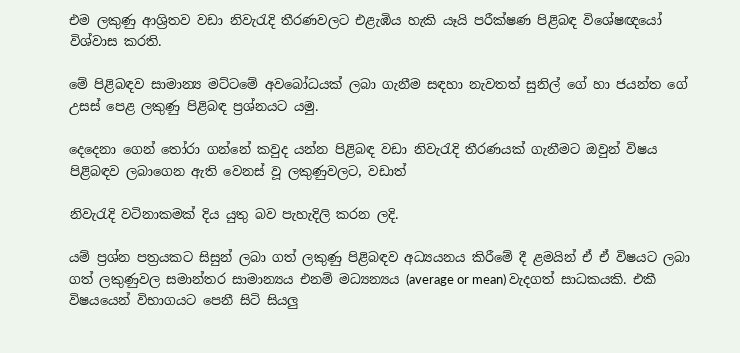එම ලකුණු ආශ්‍රිතව වඩා නිවැරැදි තීරණවලට එළැඹිය හැකි යෑයි පරීක්‌ෂණ පිළිබඳ විශේෂඥයෝ විශ්වාස කරති.

මේ පිළිබඳව සාමාන්‍ය මට්‌ටමේ අවබෝධයක්‌ ලබා ගැනීම සඳහා නැවතත් සුනිල් ගේ හා ජයන්ත ගේ උසස්‌ පෙළ ලකුණු පිළිබඳ ප්‍රශ්නයට යමු.

දෙදෙනා ගෙන් තෝරා ගන්නේ කවුද යන්න පිළිබඳ වඩා නිවැරැදි තීරණයක්‌ ගැනීමට ඔවුන් විෂය පිළිබඳව ලබාගෙන ඇති වෙනස්‌ වූ ලකුණුවලට, වඩාත්

නිවැරැදි වටිනාකමක්‌ දිය යුතු බව පැහැදිලි කරන ලදි.

යම් ප්‍රශ්න පත්‍රයකට සිසුන් ලබා ගත් ලකුණු පිළිබඳව අධ්‍යයනය කිරීමේ දී ළමයින් ඒ ඒ විෂයට ලබා ගත් ලකුණුවල සමාන්තර සාමාන්‍යය එනම් මධ්‍යන්‍යය (average or mean) වැදගත් සාධකයකි. එකී විෂයයෙන් විභාගයට පෙනී සිටි සියලු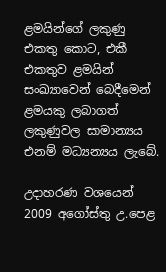ළමයින්ගේ ලකුණු එකතු කොට, එකී එකතුව ළමයින් සංඛ්‍යාවෙන් බෙදීමෙන් ළමයකු ලබාගත් ලකුණුවල සාමාන්‍යය එනම් මධ්‍යන්‍යය ලැබේ.

උදාහරණ වශයෙන් 2009 අගෝස්‌තු උ.පෙළ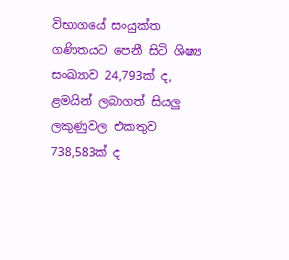විභාගයේ සංයුක්‌ත ගණිතයට පෙනී සිටි ශිෂ්‍ය සංඛ්‍යාව 24,793ක්‌ ද, ළමයින් ලබාගත් සියලු ලකුණුවල එකතුව 738,583ක්‌ ද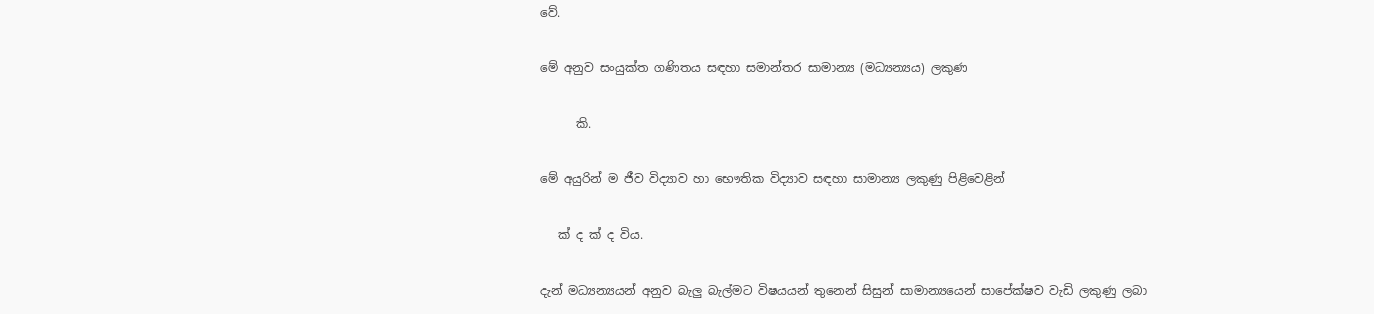වේ.

මේ අනුව සංයුක්‌ත ගණිතය සඳහා සමාන්තර සාමාන්‍ය (මධ්‍යන්‍යය) ලකුණ

      කි.

මේ අයුරින් ම ජීව විද්‍යාව හා භෞතික විද්‍යාව සඳහා සාමාන්‍ය ලකුණු පිළිවෙළින්

   ක්‌ ද ක්‌ ද විය.

දැන් මධ්‍යන්‍යයන් අනුව බැලු බැල්මට විෂයයන් තුනෙන් සිසුන් සාමාන්‍යයෙන් සාපේක්‌ෂව වැඩි ලකුණු ලබා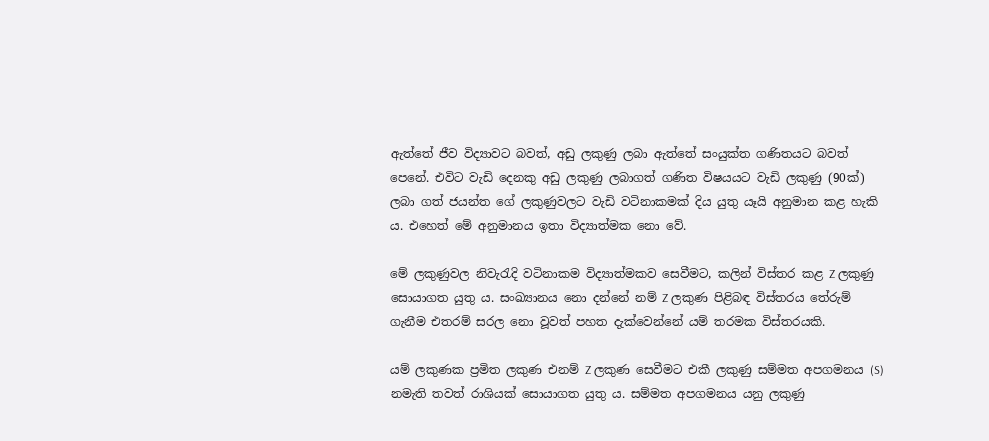ඇත්තේ ජීව විද්‍යාවට බවත්, අඩු ලකුණු ලබා ඇත්තේ සංයුක්‌ත ගණිතයට බවත් පෙනේ. එවිට වැඩි දෙනකු අඩු ලකුණු ලබාගත් ගණිත විෂයයට වැඩි ලකුණු (90ක්‌) ලබා ගත් ජයන්ත ගේ ලකුණුවලට වැඩි වටිනාකමක්‌ දිය යුතු යෑයි අනුමාන කළ හැකි ය. එහෙත් මේ අනුමානය ඉතා විද්‍යාත්මක නො වේ.

මේ ලකුණුවල නිවැරැදි වටිනාකම විද්‍යාත්මකව සෙවීමට, කලින් විස්‌තර කළ Z ලකුණු සොයාගත යුතු ය. සංඛ්‍යානය නො දන්නේ නම් Z ලකුණ පිළිබඳ විස්‌තරය තේරුම් ගැනීම එතරම් සරල නො වූවත් පහත දැක්‌වෙන්නේ යම් තරමක විස්‌තරයකි.

යම් ලකුණක ප්‍රමිත ලකුණ එනම් Z ලකුණ සෙවීමට එකී ලකුණු සම්මත අපගමනය (S) නමැති තවත් රාශියක්‌ සොයාගත යුතු ය. සම්මත අපගමනය යනු ලකුණු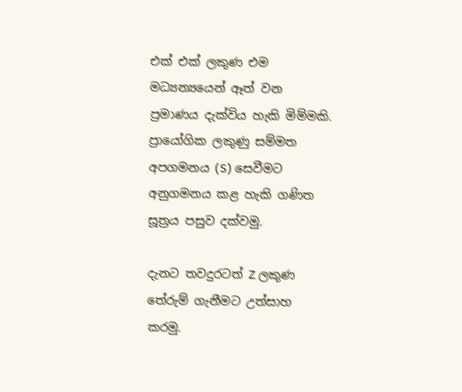එක්‌ එක්‌ ලකුණ එම මධ්‍යන්‍යයෙන් ඈත් වන ප්‍රමාණය දැක්‌විය හැකි මිම්මකි. ප්‍රායෝගික ලකුණු සම්මත අපගමනය (S) සෙවීමට අනුගමනය කළ හැකි ගණිත සූත්‍රය පසුව දක්‌වමු.

දැනට තවදුරටත් Z ලකුණ තේරුම් ගැනීමට උත්සාහ කරමු.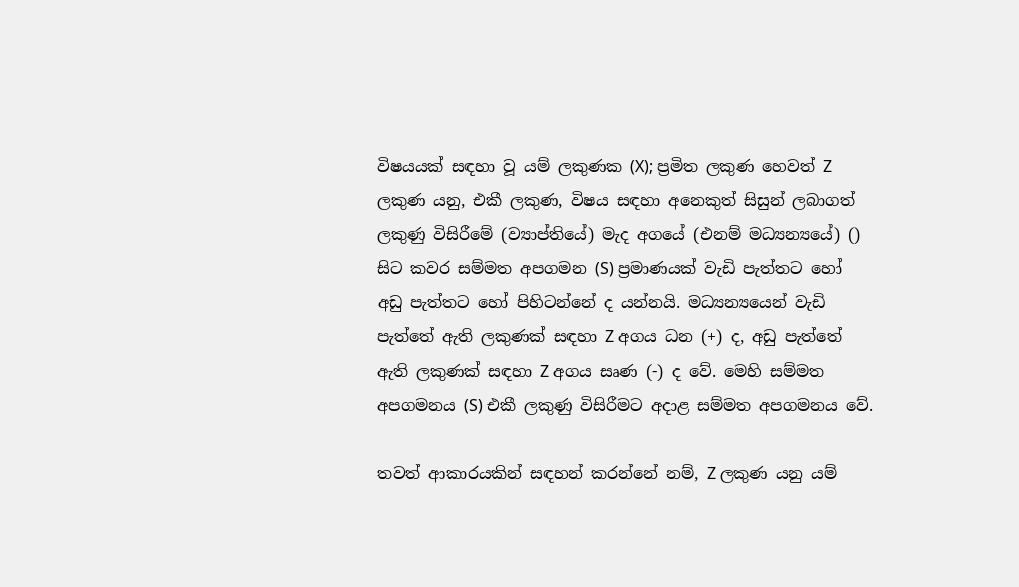විෂයයක්‌ සඳහා වූ යම් ලකුණක (X); ප්‍රමිත ලකුණ හෙවත් Z ලකුණ යනු, එකී ලකුණ, විෂය සඳහා අනෙකුත් සිසුන් ලබාගත් ලකුණු විසිරීමේ (ව්‍යාප්තියේ) මැද අගයේ (එනම් මධ්‍යන්‍යයේ) () සිට කවර සම්මත අපගමන (S) ප්‍රමාණයක්‌ වැඩි පැත්තට හෝ අඩු පැත්තට හෝ පිහිටන්නේ ද යන්නයි. මධ්‍යන්‍යයෙන් වැඩි පැත්තේ ඇති ලකුණක්‌ සඳහා Z අගය ධන (+) ද, අඩු පැත්තේ ඇති ලකුණක්‌ සඳහා Z අගය සෘණ (-) ද වේ. මෙහි සම්මත අපගමනය (S) එකී ලකුණු විසිරීමට අදාළ සම්මත අපගමනය වේ.

තවත් ආකාරයකින් සඳහන් කරන්නේ නම්, Z ලකුණ යනු යම්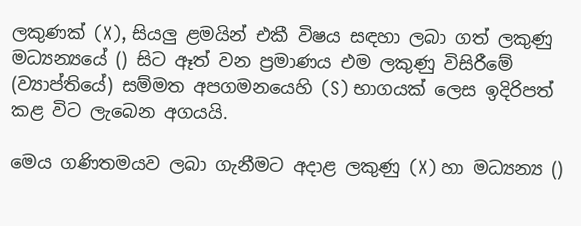ලකුණක්‌ (X), සියලු ළමයින් එකී විෂය සඳහා ලබා ගත් ලකුණු මධ්‍යන්‍යයේ () සිට ඈත් වන ප්‍රමාණය එම ලකුණු විසිරීමේ (ව්‍යාප්තියේ) සම්මත අපගමනයෙහි (S) භාගයක්‌ ලෙස ඉදිරිපත් කළ විට ලැබෙන අගයයි.

මෙය ගණිතමයව ලබා ගැනීමට අදාළ ලකුණු (X) හා මධ්‍යන්‍ය ()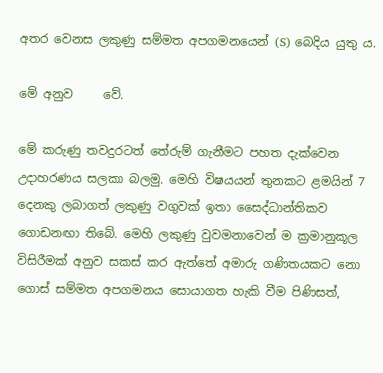අතර වෙනස ලකුණු සම්මත අපගමනයෙන් (S) බෙදිය යුතු ය.

මේ අනුව     වේ.

මේ කරුණු තවදුරටත් තේරුම් ගැනීමට පහත දැක්‌වෙන උදාහරණය සලකා බලමු. මෙහි විෂයයන් තුනකට ළමයින් 7 දෙනකු ලබාගත් ලකුණු වගුවක්‌ ඉතා සෛද්ධාන්තිකව ගොඩනඟා තිබේ. මෙහි ලකුණු වුවමනාවෙන් ම ක්‍රමානුකූල විසිරීමක්‌ අනුව සකස්‌ කර ඇත්තේ අමාරු ගණිතයකට නො ගොස්‌ සම්මත අපගමනය සොයාගත හැකි වීම පිණිසත්,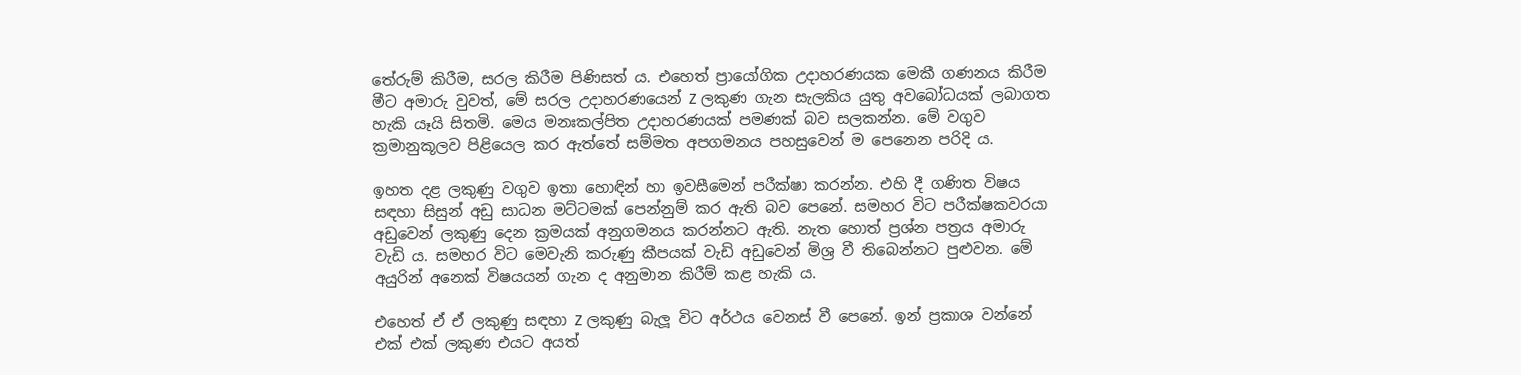තේරුම් කිරීම, සරල කිරීම පිණිසත් ය. එහෙත් ප්‍රායෝගික උදාහරණයක මෙකී ගණනය කිරීම මීට අමාරු වුවත්, මේ සරල උදාහරණයෙන් Z ලකුණ ගැන සැලකිය යුතු අවබෝධයක්‌ ලබාගත හැකි යෑයි සිතමි. මෙය මනඃකල්පිත උදාහරණයක්‌ පමණක්‌ බව සලකන්න. මේ වගුව ක්‍රමානුකූලව පිළියෙල කර ඇත්තේ සම්මත අපගමනය පහසුවෙන් ම පෙනෙන පරිදි ය.

ඉහත දළ ලකුණු වගුව ඉතා හොඳින් හා ඉවසීමෙන් පරීක්‌ෂා කරන්න. එහි දී ගණිත විෂය සඳහා සිසුන් අඩු සාධන මට්‌ටමක්‌ පෙන්නුම් කර ඇති බව පෙනේ. සමහර විට පරීක්‌ෂකවරයා අඩුවෙන් ලකුණු දෙන ක්‍රමයක්‌ අනුගමනය කරන්නට ඇති. නැත හොත් ප්‍රශ්න පත්‍රය අමාරු වැඩි ය. සමහර විට මෙවැනි කරුණු කීපයක්‌ වැඩි අඩුවෙන් මිශ්‍ර වී තිබෙන්නට පුළුවන. මේ අයුරින් අනෙක්‌ විෂයයන් ගැන ද අනුමාන කිරීම් කළ හැකි ය.

එහෙත් ඒ ඒ ලකුණු සඳහා Z ලකුණු බැලූ විට අර්ථය වෙනස්‌ වී පෙනේ. ඉන් ප්‍රකාශ වන්නේ එක්‌ එක්‌ ලකුණ එයට අයත්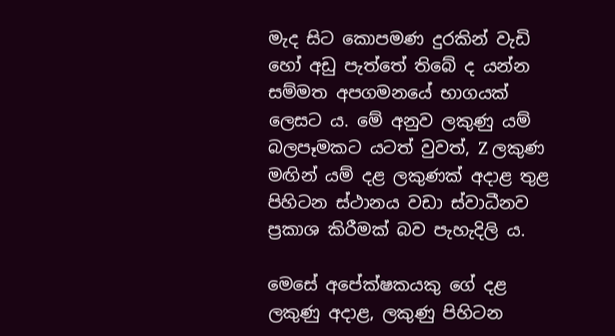මැද සිට කොපමණ දුරකින් වැඩි හෝ අඩු පැත්තේ තිබේ ද යන්න සම්මත අපගමනයේ භාගයක්‌ ලෙසට ය. මේ අනුව ලකුණු යම් බලපෑමකට යටත් වුවත්, Z ලකුණ මඟින් යම් දළ ලකුණක්‌ අදාළ තුළ පිහිටන ස්‌ථානය වඩා ස්‌වාධීනව ප්‍රකාශ කිරීමක්‌ බව පැහැදිලි ය.

මෙසේ අපේක්‌ෂකයකු ගේ දළ ලකුණු අදාළ, ලකුණු පිහිටන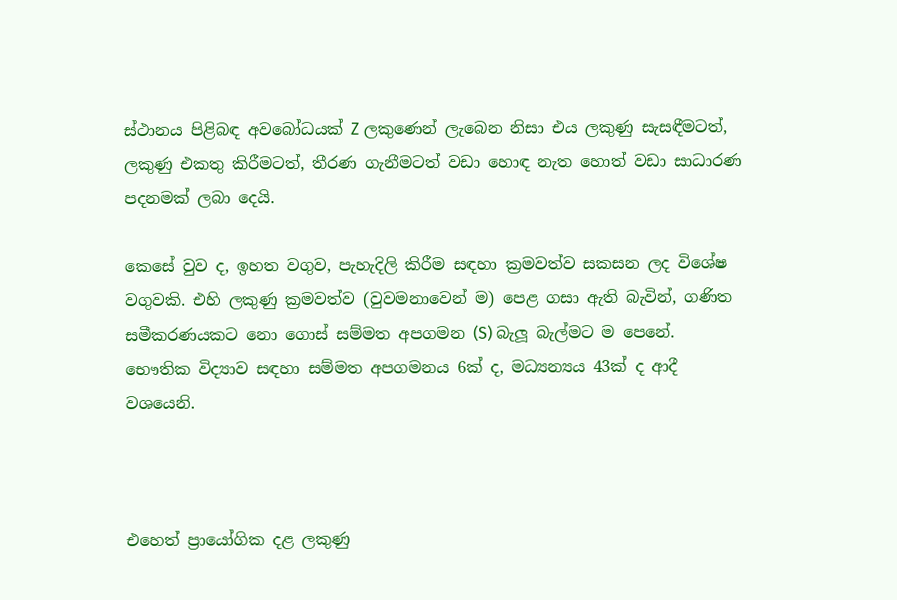ස්‌ථානය පිළිබඳ අවබෝධයක්‌ Z ලකුණෙන් ලැබෙන නිසා එය ලකුණු සැසඳීමටත්, ලකුණු එකතු කිරීමටත්, තීරණ ගැනීමටත් වඩා හොඳ නැත හොත් වඩා සාධාරණ පදනමක්‌ ලබා දෙයි.

කෙසේ වුව ද, ඉහත වගුව, පැහැදිලි කිරීම සඳහා ක්‍රමවත්ව සකසන ලද විශේෂ වගුවකි. එහි ලකුණු ක්‍රමවත්ව (වුවමනාවෙන් ම) පෙළ ගසා ඇති බැවින්, ගණිත සමීකරණයකට නො ගොස්‌ සම්මත අපගමන (S) බැලූ බැල්මට ම පෙනේ. භෞතික විද්‍යාව සඳහා සම්මත අපගමනය 6ක්‌ ද, මධ්‍යන්‍යය 43ක්‌ ද ආදී වශයෙනි.



එහෙත් ප්‍රායෝගික දළ ලකුණු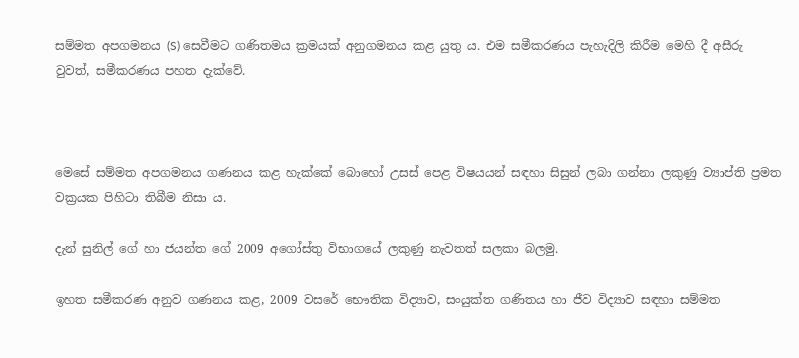සම්මත අපගමනය (S) සෙවීමට ගණිතමය ක්‍රමයක්‌ අනුගමනය කළ යුතු ය. එම සමීකරණය පැහැදිලි කිරීම මෙහි දී අසීරු වුවත්, සමීකරණය පහත දැක්‌වේ.



මෙසේ සම්මත අපගමනය ගණනය කළ හැක්‌කේ බොහෝ උසස්‌ පෙළ විෂයයන් සඳහා සිසුන් ලබා ගන්නා ලකුණු ව්‍යාප්ති ප්‍රමත වක්‍රයක පිහිටා තිබීම නිසා ය.

දැන් සුනිල් ගේ හා ජයන්ත ගේ 2009 අගෝස්‌තු විභාගයේ ලකුණු නැවතත් සලකා බලමු.

ඉහත සමීකරණ අනුව ගණනය කළ, 2009 වසරේ භෞතික විද්‍යාව, සංයුක්‌ත ගණිතය හා ජීව විද්‍යාව සඳහා සම්මත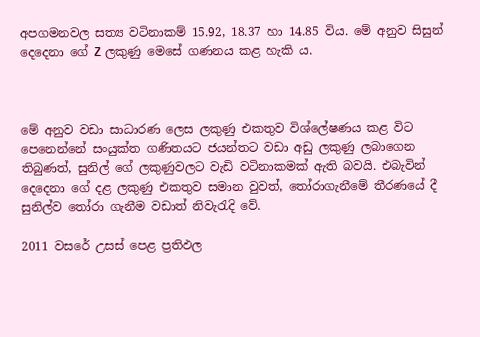අපගමනවල සත්‍ය වටිනාකම් 15.92, 18.37 හා 14.85 විය. මේ අනුව සිසුන් දෙදෙනා ගේ Z ලකුණු මෙසේ ගණනය කළ හැකි ය.



මේ අනුව වඩා සාධාරණ ලෙස ලකුණු එකතුව විශ්ලේෂණය කළ විට පෙනෙන්නේ සංයුක්‌ත ගණිතයට ජයන්තට වඩා අඩු ලකුණු ලබාගෙන තිබුණත්, සුනිල් ගේ ලකුණුවලට වැඩි වටිනාකමක්‌ ඇති බවයි. එබැවින් දෙදෙනා ගේ දළ ලකුණු එකතුව සමාන වුවත්, තෝරාගැනීමේ තීරණයේ දී සුනිල්ව තෝරා ගැනීම වඩාත් නිවැරැදි වේ.

2011 වසරේ උසස්‌ පෙළ ප්‍රතිඵල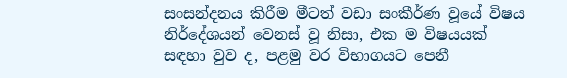සංසන්දනය කිරීම මීටත් වඩා සංකීර්ණ වූයේ විෂය නිර්දේශයන් වෙනස්‌ වූ නිසා, එක ම විෂයයක්‌ සඳහා වුව ද, පළමු වර විභාගයට පෙනී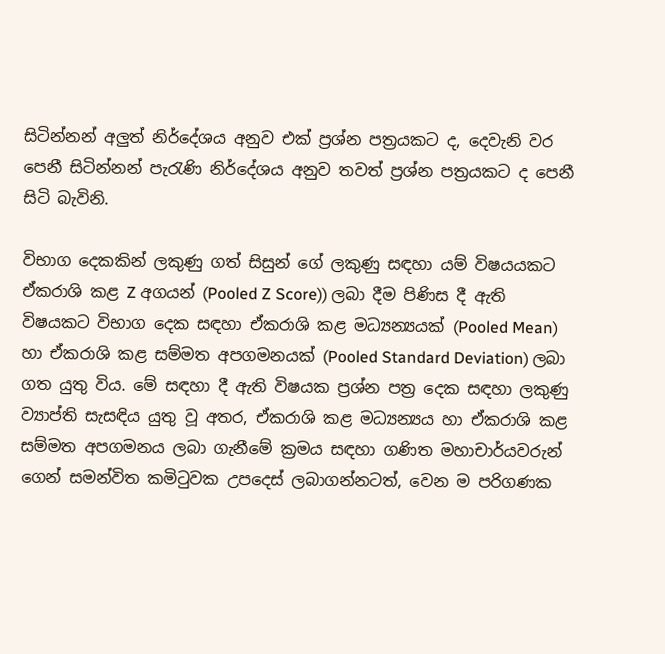සිටින්නන් අලුත් නිර්දේශය අනුව එක්‌ ප්‍රශ්න පත්‍රයකට ද, දෙවැනි වර පෙනී සිටින්නන් පැරැණි නිර්දේශය අනුව තවත් ප්‍රශ්න පත්‍රයකට ද පෙනී සිටි බැවිනි.

විභාග දෙකකින් ලකුණු ගත් සිසුන් ගේ ලකුණු සඳහා යම් විෂයයකට ඒකරාශි කළ Z අගයන් (Pooled Z Score)) ලබා දීම පිණිස දී ඇති විෂයකට විභාග දෙක සඳහා ඒකරාශි කළ මධ්‍යන්‍යයක්‌ (Pooled Mean) හා ඒකරාශි කළ සම්මත අපගමනයක්‌ (Pooled Standard Deviation) ලබා ගත යුතු විය. මේ සඳහා දී ඇති විෂයක ප්‍රශ්න පත්‍ර දෙක සඳහා ලකුණු ව්‍යාප්ති සැසඳිය යුතු වූ අතර, ඒකරාශි කළ මධ්‍යන්‍යය හා ඒකරාශි කළ සම්මත අපගමනය ලබා ගැනීමේ ක්‍රමය සඳහා ගණිත මහාචාර්යවරුන් ගෙන් සමන්විත කමිටුවක උපදෙස්‌ ලබාගන්නටත්, වෙන ම පරිගණක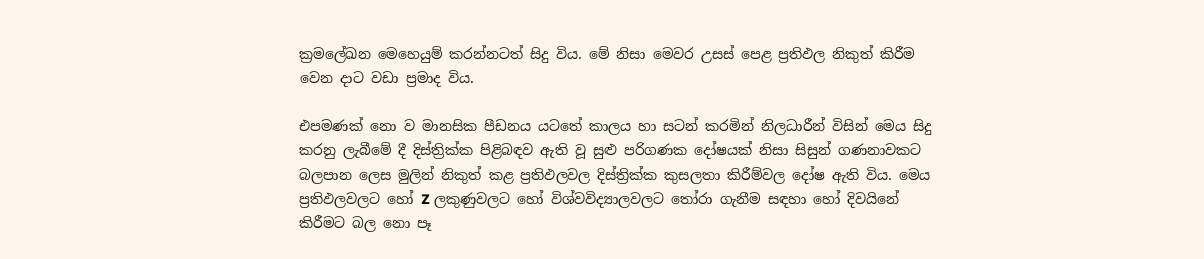ක්‍රමලේඛන මෙහෙයුම් කරන්නටත් සිදු විය. මේ නිසා මෙවර උසස්‌ පෙළ ප්‍රතිඵල නිකුත් කිරීම වෙන දාට වඩා ප්‍රමාද විය.

එපමණක්‌ නො ව මානසික පීඩනය යටතේ කාලය හා සටන් කරමින් නිලධාරීන් විසින් මෙය සිදු කරනු ලැබීමේ දී දිස්‌ත්‍රික්‌ක පිළිබඳව ඇති වූ සුළු පරිගණක දෝෂයක්‌ නිසා සිසුන් ගණනාවකට බලපාන ලෙස මුලින් නිකුත් කළ ප්‍රතිඵලවල දිස්‌ත්‍රික්‌ක කුසලතා කිරීම්වල දෝෂ ඇති විය. මෙය ප්‍රතිඵලවලට හෝ Z ලකුණුවලට හෝ විශ්වවිද්‍යාලවලට තෝරා ගැනීම සඳහා හෝ දිවයිනේ කිරීමට බල නො පෑ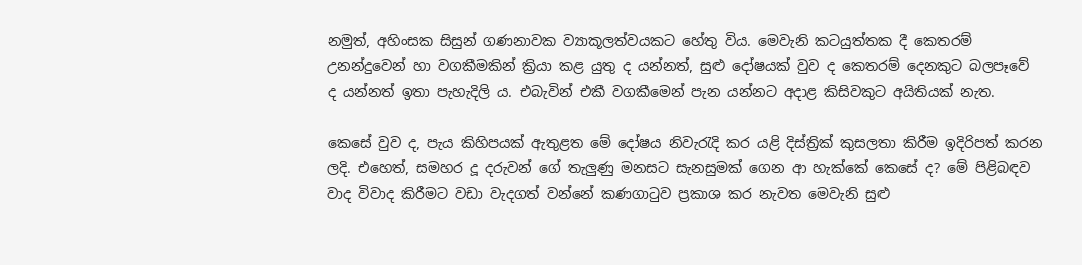නමුත්, අහිංසක සිසුන් ගණනාවක ව්‍යාකූලත්වයකට හේතු විය. මෙවැනි කටයුත්තක දී කෙතරම් උනන්දුවෙන් හා වගකීමකින් ක්‍රියා කළ යුතු ද යන්නත්, සුළු දෝෂයක්‌ වුව ද කෙතරම් දෙනකුට බලපෑවේ ද යන්නත් ඉතා පැහැදිලි ය. එබැවින් එකී වගකීමෙන් පැන යන්නට අදාළ කිසිවකුට අයිතියක්‌ නැත.

කෙසේ වුව ද, පැය කිහිපයක්‌ ඇතුළත මේ දෝෂය නිවැරැදි කර යළි දිස්‌ත්‍රික්‌ කුසලතා කිරීම ඉදිරිපත් කරන ලදි. එහෙත්, සමහර දූ දරුවන් ගේ තැලුණු මනසට සැනසුමක්‌ ගෙන ආ හැක්‌කේ කෙසේ ද? මේ පිළිබඳව වාද විවාද කිරීමට වඩා වැදගත් වන්නේ කණගාටුව ප්‍රකාශ කර නැවත මෙවැනි සුළු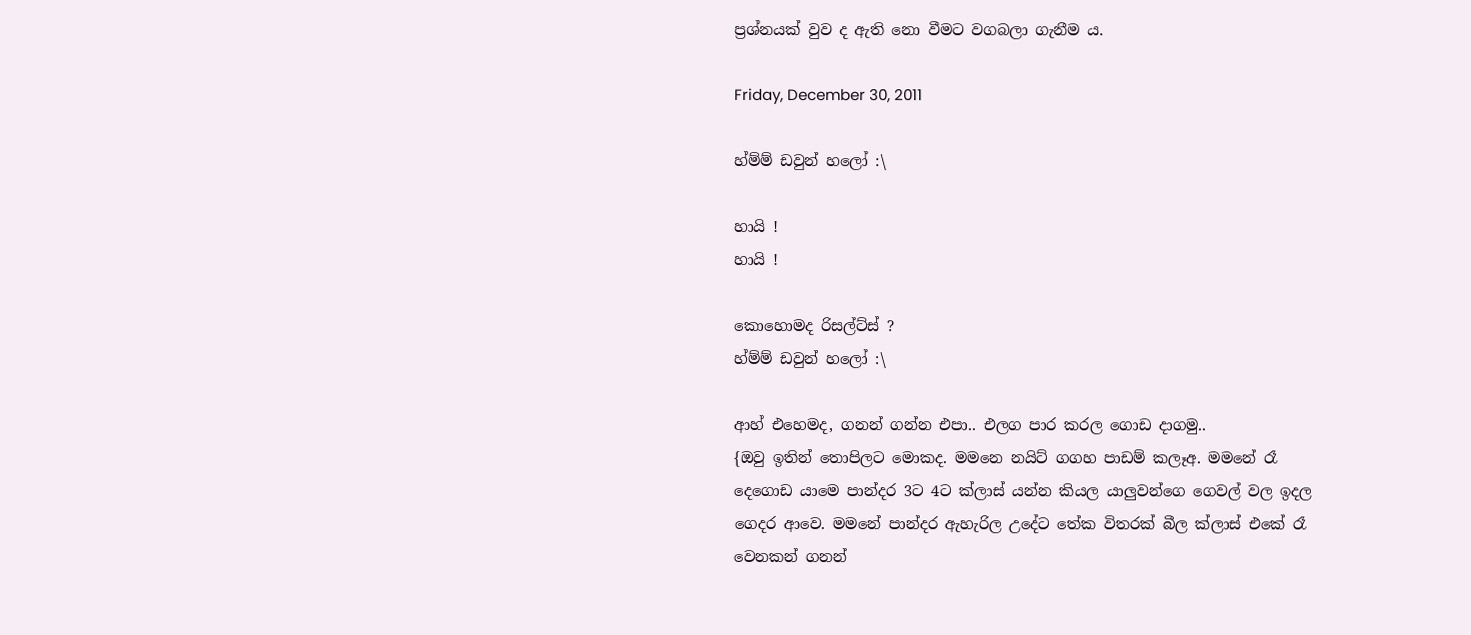ප්‍රශ්නයක්‌ වුව ද ඇති නො වීමට වගබලා ගැනීම ය.

Friday, December 30, 2011

හ්ම්ම් ඩවුන් හලෝ :\

හායි !
හායි !

කොහොමද රිසල්ට්ස් ?
හ්ම්ම් ඩවුන් හලෝ :\

ආහ් එහෙමද, ගනන් ගන්න එපා.. එලග පාර කරල ගොඩ දාගමු..
{ඔවු ඉතින් තොපිලට මොකද. මමනෙ නයිට් ගගහ පාඩම් කලෑඅ. මමනේ රෑ දෙගොඩ යාමෙ පාන්දර 3ට 4ට ක්ලාස් යන්න කියල යාලුවන්ගෙ ගෙවල් වල ඉදල ගෙදර ආවෙ. මමනේ පාන්දර ඇහැරිල උදේට තේක විතරක් බීල ක්ලාස් එකේ රෑ වෙනකන් ගනන්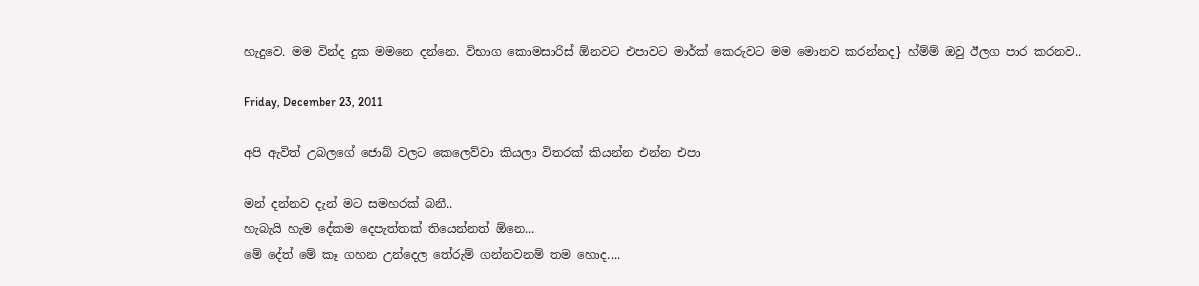හැදුවෙ. මම වින්ද දුක මමනෙ දන්නෙ. විභාග කොමසාරිස් ඕනවට එපාවට මාර්ක් කෙරුවට මම මොනව කරන්නද} හ්ම්ම් ඔවු ඊලග පාර කරනව..

Friday, December 23, 2011

අපි ඇවිත් උබලගේ ජොබ් වලට කෙලෙව්වා කියලා විතරක් කියන්න එන්න එපා

මන් දන්නව දැන් මට සමහරක් බනී..
හැබැයි හැම දේකම දෙපැත්තක් තියෙන්නත් ඕනෙ...
මේ දේත් මේ කෑ ගහන උන්දෙල තේරුම් ගන්නවනම් තම හොද....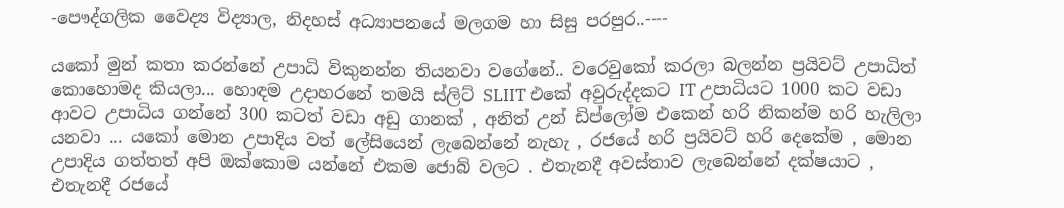-පෞද්ගලික වෛද්‍ය විද්‍යාල, නිදහස් අධ්‍යාපනයේ මලගම හා සිසු පරපුර..----

යකෝ මුන් කතා කරන්නේ උපාධි විකුනන්න තියනවා වගේනේ.. වරෙවුකෝ කරලා බලන්න ප්‍රයිවට් උපාධිත් කොහොමද කියලා... හොඳම උදාහරනේ තමයි ස්ලිට් SLIIT එකේ අවුරුද්දකට IT උපාධියට 1000 කට වඩා ආවට උපාධිය ගන්නේ 300 කටත් වඩා අඩු ගානක් , අනිත් උන් ඩිප්ලෝම එකෙන් හරි නිකන්ම හරි හැලිලා යනවා ... යකෝ මොන උපාදිය වත් ලේසියෙන් ලැබෙන්නේ නැහැ , රජයේ හරි ප්‍රයිවට් හරි දෙකේම , මොන උපාදිය ගත්තත් අපි ඔක්කොම යන්නේ එකම ජොබ් වලට . එතැනදී අවස්තාව ලැබෙන්නේ දක්ෂයාට , එතැනදී රජයේ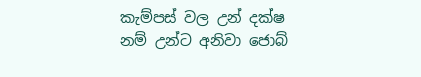කැම්පස් වල උන් දක්ෂ නම් උන්ට අනිවා ජොබ්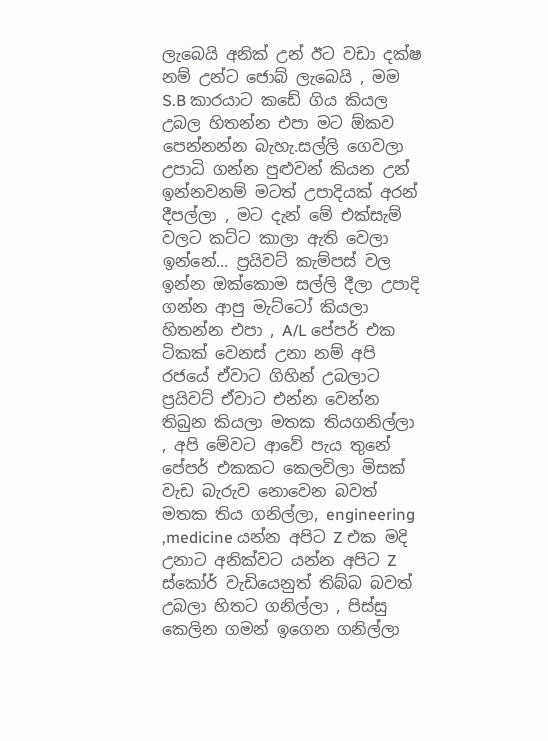ලැබෙයි අනික් උන් ඊට වඩා දක්ෂ නම් උන්ට ජොබ් ලැබෙයි , මම S.B කාරයාට කඩේ ගිය කියල උබල හිතන්න එපා මට ඕකව පෙන්නන්න බැහැ.සල්ලි ගෙවලා උපාධි ගන්න පුළුවන් කියන උන් ඉන්නවනම් මටත් උපාදියක් අරන් දීපල්ලා , මට දැන් මේ එක්සැම් වලට කට්ට කාලා ඇති වෙලා ඉන්නේ... ප්‍රයිවට් කැම්පස් වල ඉන්න ඔක්කොම සල්ලි දීලා උපාදි ගන්න ආපු මැට්ටෝ කියලා හිතන්න එපා , A/L පේපර් එක ටිකක් වෙනස් උනා නම් අපි රජයේ ඒවාට ගිහින් උබලාට ප්‍රයිවට් ඒවාට එන්න වෙන්න තිබුන කියලා මතක තියගනිල්ලා , අපි මේවට ආවේ පැය තුනේ පේපර් එකකට කෙලවිලා මිසක් වැඩ බැරුව නොවෙන බවත් මතක තිය ගනිල්ලා, engineering ,medicine යන්න අපිට Z එක මදි උනාට අනික්වට යන්න අපිට Z ස්කෝර් වැඩියෙනුත් තිබ්බ බවත් උබලා හිතට ගනිල්ලා , පිස්සු කෙලින ගමන් ඉගෙන ගනිල්ලා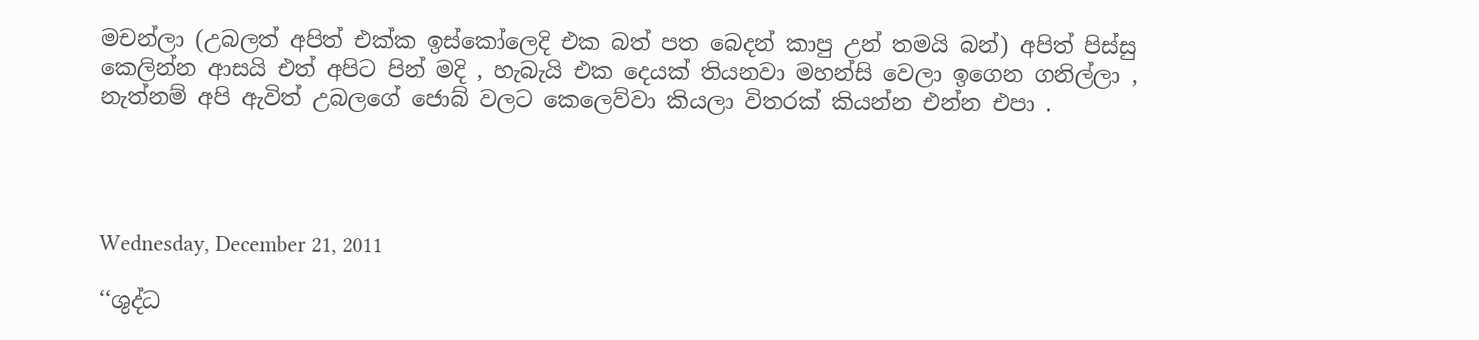මචන්ලා (උබලත් අපිත් එක්ක ඉස්කෝලෙදි එක බත් පත බෙදන් කාපු උන් තමයි බන්) අපිත් පිස්සු කෙලින්න ආසයි එත් අපිට පින් මදි , හැබැයි එක දෙයක් තියනවා මහන්සි වෙලා ඉගෙන ගනිල්ලා , නැත්නම් අපි ඇවිත් උබලගේ ජොබ් වලට කෙලෙව්වා කියලා විතරක් කියන්න එන්න එපා .




Wednesday, December 21, 2011

‘‘ශුද්ධ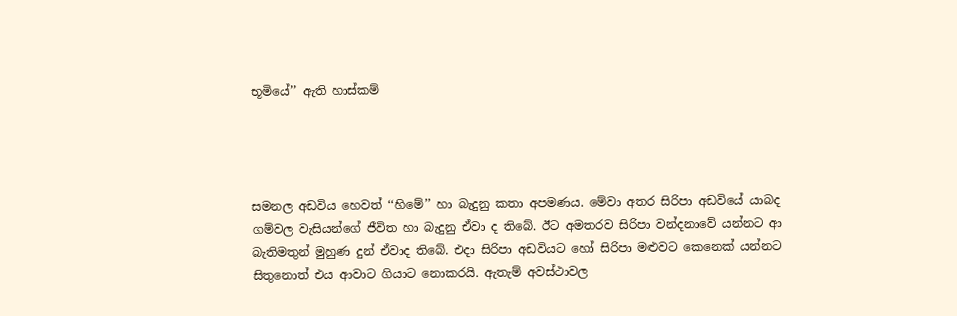භූමියේ’’ ඇති හාස්කම්




සමනල අඩවිය හෙවත් ‘‘හිමේ’’ හා බැදුනු කතා අපමණය. මේවා අතර සිරිපා අඩවියේ යාබද ගම්වල වැසියන්ගේ ජීවිත හා බැදුනු ඒවා ද තිබේ. ඊට අමතරව සිරිපා වන්දනාවේ යන්නට ආ බැතිමතුන් මුහුණ දුන් ඒවාද තිබේ. එදා සිරිපා අඩවියට හෝ සිරිපා මළුවට කෙනෙක් යන්නට සිතුනොත් එය ආවාට ගියාට නොකරයි. ඇතැම් අවස්ථාවල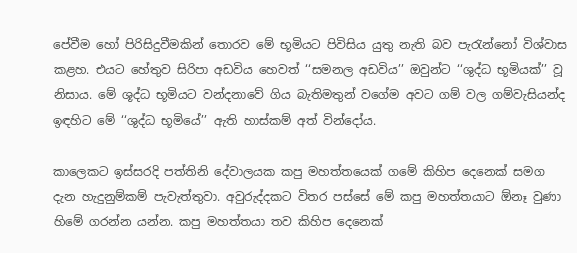පේවීම හෝ පිරිසිදුවීමකින් තොරව මේ භූමියට පිවිසිය යුතු නැති බව පැරැන්නෝ විශ්වාස කළහ. එයට හේතුව සිරිපා අඩවිය හෙවත් ‘‘සමනල අඩවිය’’ ඔවුන්ට ‘‘ශුද්ධ භූමියක්’’ වූ නිසාය. මේ ශූද්ධ භූමියට වන්දනාවේ ගිය බැතිමතුන් වගේම අවට ගම් වල ගම්වැසියන්ද ඉඳහිට මේ ‘‘ශුද්ධ භූමියේ’’ ඇති හාස්කම් අත් වින්දෝය.

කාලෙකට ඉස්සරදි පත්තිනි දේවාලයක කපු මහත්තයෙක් ගමේ කිහිප දෙනෙක් සමග දැන හැදුනුම්කම් පැවැත්තුවා. අවුරුද්දකට විතර පස්සේ මේ කපු මහත්තයාට ඕනෑ වුණා හිමේ ගරන්න යන්න. කපු මහත්තයා තව කිහිප දෙනෙක්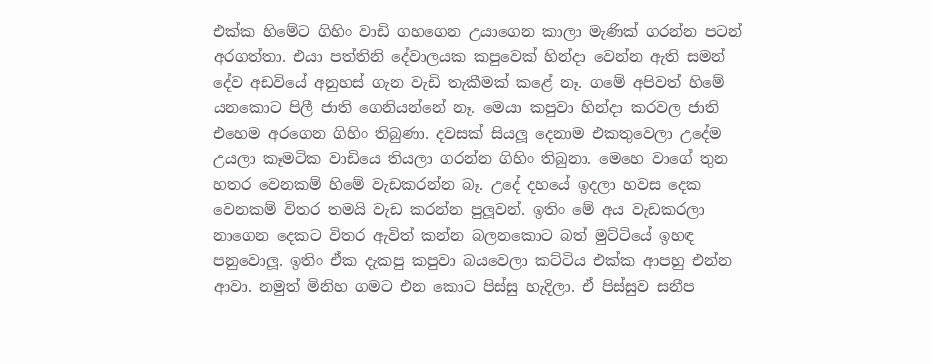එක්ක හිමේට ගිහිං වාඩි ගහගෙන උයාගෙන කාලා මැණික් ගරන්න පටන් අරගත්තා. එයා පත්තිනි දේවාලයක කපුවෙක් හින්දා වෙන්න ඇති සමන් දේව අඩවියේ අනුහස් ගැන වැඩි තැකීමක් කළේ නෑ. ගමේ අපිවත් හිමේ යනකොට පිලී ජාති ගෙනියන්නේ නෑ. මෙයා කපුවා හින්දා කරවල ජාති එහෙම අරගෙන ගිහිං තිබුණා. දවසක් සියලූ දෙනාම එකතුවෙලා උදේම උයලා කෑමටික වාඩියෙ තියලා ගරන්න ගිහිං තිබුනා. මෙහෙ වාගේ තුන හතර වෙනකම් හිමේ වැඩකරන්න බෑ. උදේ දහයේ ඉදලා හවස දෙක වෙනකම් විතර තමයි වැඩ කරන්න පුලූවන්. ඉතිං මේ අය වැඩකරලා නාගෙන දෙකට විතර ඇවිත් කන්න බලනකොට බත් මුට්ටියේ ඉහඳ පනුවොලූ. ඉතිං ඒක දැකපු කපුවා බයවෙලා කට්ටිය එක්ක ආපහු එන්න ආවා. නමුත් මිනිහ ගමට එන කොට පිස්සු හැදිලා. ඒ පිස්සුව සනීප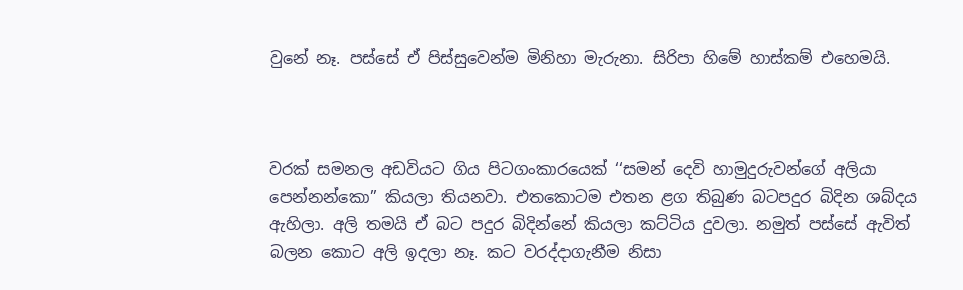වුනේ නෑ. පස්සේ ඒ පිස්සුවෙන්ම මිනිහා මැරුනා. සිරිපා හිමේ හාස්කම් එහෙමයි.



වරක් සමනල අඩවියට ගිය පිටගංකාරයෙක් ‘‘සමන් දෙවි හාමුදුරුවන්ගේ අලියා පෙන්නන්කො’’ කියලා තියනවා. එතකොටම එතන ළග තිබුණ බටපදුර බිදින ශබ්දය ඇහිලා. අලි තමයි ඒ බට පදුර බිදින්නේ කියලා කට්ටිය දුවලා. නමුත් පස්සේ ඇවිත් බලන කොට අලි ඉදලා නෑ. කට වරද්දාගැනීම නිසා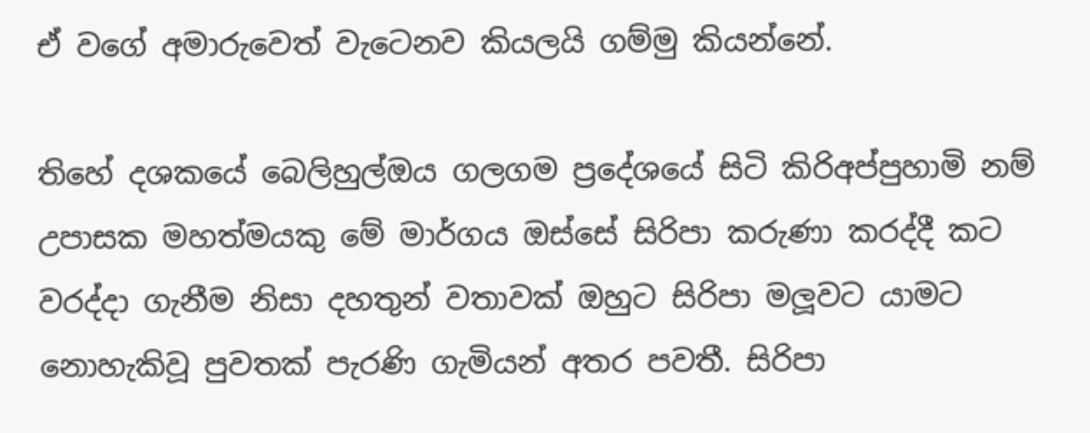ඒ වගේ අමාරුවෙත් වැටෙනව කියලයි ගම්මු කියන්නේ.

තිහේ දශකයේ බෙලිහුල්ඔය ගලගම ප්‍රදේශයේ සිටි කිරිඅප්පුහාමි නම් උපාසක මහත්මයකු මේ මාර්ගය ඔස්සේ සිරිපා කරුණා කරද්දී කට වරද්දා ගැනීම නිසා දහතුන් වතාවක් ඔහුට සිරිපා මලූවට යාමට නොහැකිවූ පුවතක් පැරණි ගැමියන් අතර පවතී. සිරිපා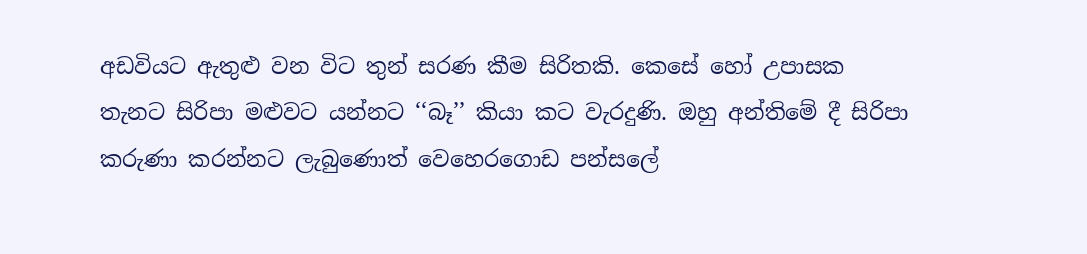අඩවියට ඇතුළු වන විට තුන් සරණ කීම සිරිතකි. කෙසේ හෝ උපාසක තැනට සිරිපා මළුවට යන්නට ‘‘බෑ’’ කියා කට වැරදුණි. ඔහු අන්තිමේ දී සිරිපා කරුණා කරන්නට ලැබුණොත් වෙහෙරගොඩ පන්සලේ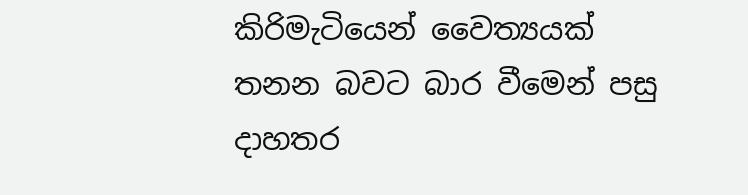කිරිමැටියෙන් වෛත්‍යයක් තනන බවට බාර වීමෙන් පසු දාහතර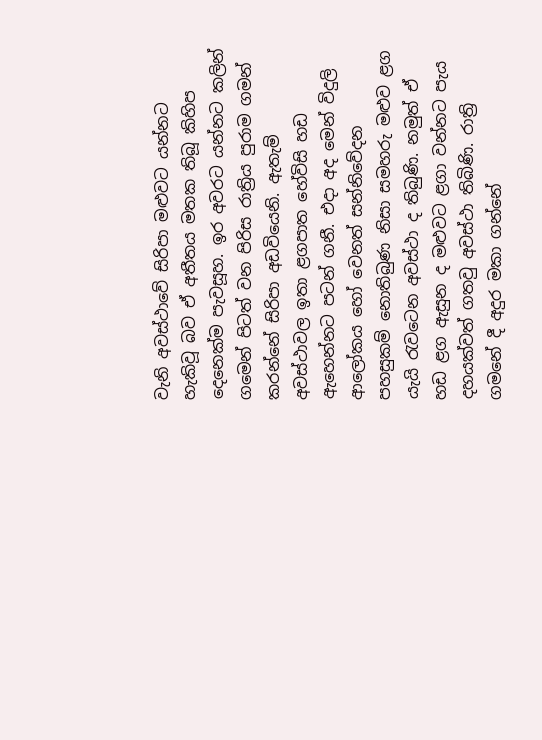වැනි අවස්ථාවේ සිරිපා මළුවට යන්නට හැකිවූ බව ඒ අතීතය මතක තිබූ කිහිප දෙනෙක්ම පැවසූහ. ඉර අවරට යන්නට කලින් ගමෙන් පිටත් වන පිරිස රාත්‍රිය පුරාම ගමන් කරන්නේ සිරිපා අඩවියෙනි. ඇතැම් අවස්ථාවල ඉතා ළගපාත හේවිසි හඩ ඇහෙන්නට පටන් ගනී. එදා අද මෙන් විදුලි ආලෝකය හෝ වෙනත් සන්නිවේදන පහසුකම් නොතිබුණ නිසා සමහරු මළුව ළග යැයි රැවටෙන අවස්ථා ද තිබුණි. නමුත් ඒ හඩ ළග ඇසුන ද මළුවට ළගා වන්නට පැය දහයක්වත් ගතවු අවස්ථා තිබිණි. රාත්‍රි ගමනේ දී අදුර මකා ගන්නේ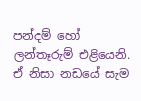පන්දම් හෝ ලන්තෑරුම් එළියෙනි. ඒ නිසා නඩයේ සැම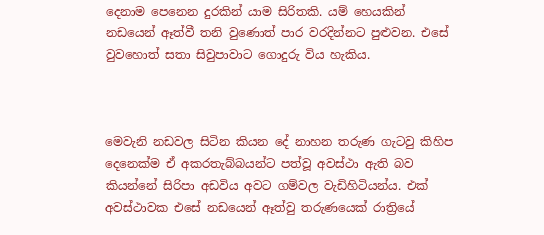දෙනාම පෙනෙන දුරකින් යාම සිරිතකි. යම් හෙයකින් නඩයෙන් ඈත්වී තනි වුණොත් පාර වරදින්නට පුළුවන. එසේ වුවහොත් සතා සිවුපාවාට ගොදුරු විය හැකිය.



මෙවැනි නඩවල සිටින කියන දේ නාහන තරුණ ගැටවු කිහිප දෙනෙක්ම ඒ අකරතැබ්බයන්ට පත්වූ අවස්ථා ඇති බව කියන්නේ සිරිපා අඩවිය අවට ගම්වල වැඩිහිටියන්ය. එක් අවස්ථාවක එසේ නඩයෙන් ඈත්වු තරුණයෙක් රාත්‍රියේ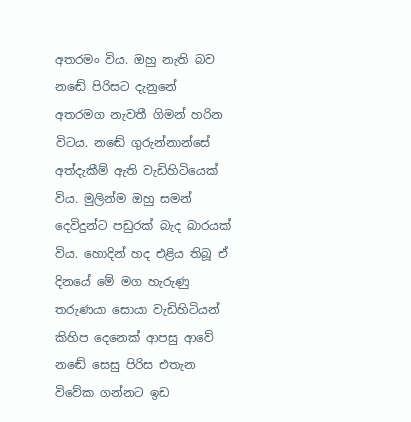අතරමං විය. ඔහු නැති බව නඬේ පිරිසට දැනුනේ අතරමග නැවතී ගිමන් හරින විටය. නඬේ ගුරුන්නාන්සේ අත්දැකීම් ඇති වැඩිහිටියෙක් විය. මුලින්ම ඔහු සමන් දෙවිදුන්ට පඩුරක් බැද බාරයක් විය. හොදින් හද එළිය තිබූ ඒ දිනයේ මේ මග හැරුණු තරුණයා සොයා වැඩිහිටියන් කිහිප දෙනෙක් ආපසු ආවේ නඬේ සෙසු පිරිස එතැන විවේක ගන්නට ඉඩ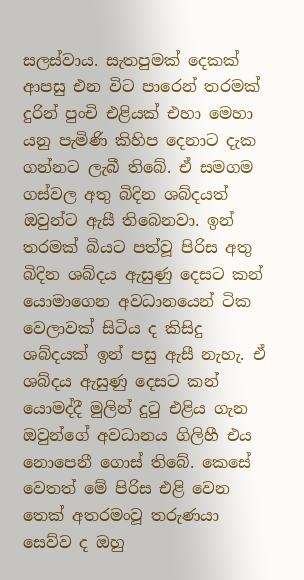සලස්වාය. සැතපුමක් දෙකක් ආපසු එන විට පාරෙන් තරමක් දුරින් පුංචි එළියක් එහා මෙහා යනු පැමිණි කිහිප දෙනාට දැක ගන්නට ලැබී තිබේ. ඒ සමගම ගස්වල අතු බිදින ශබ්දයත් ඔවුන්ට ඇසී තිබෙනවා. ඉන් තරමක් බියට පත්වූ පිරිස අතු බිදින ශබ්දය ඇසුණු දෙසට කන් යොමාගෙන අවධානයෙන් ටික වෙලාවක් සිටිය ද කිසිදු ශබ්දයක් ඉන් පසු ඇසී නැහැ. ඒ ශබ්දය ඇසුණු දෙසට කන් යොමද්දී මුලින් දුටු එළිය ගැන ඔවුන්ගේ අවධානය ගිලිහී එය නොපෙනී ගොස් තිබේ. කෙසේ වෙතත් මේ පිරිස එළි වෙන තෙක් අතරමංවූ තරුණයා සෙව්ව ද ඔහු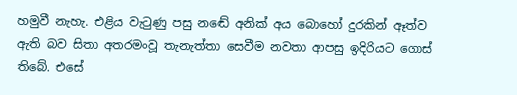හමුවී නැහැ. එළිය වැටුණු පසු නඬේ අනික් අය බොහෝ දුරකින් ඈත්ව ඇති බව සිතා අතරමංවූ තැනැත්තා සෙවීම නවතා ආපසු ඉදිරියට ගොස් තිබේ. එසේ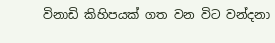විනාඩි කිහිපයක් ගත වන විට වන්දනා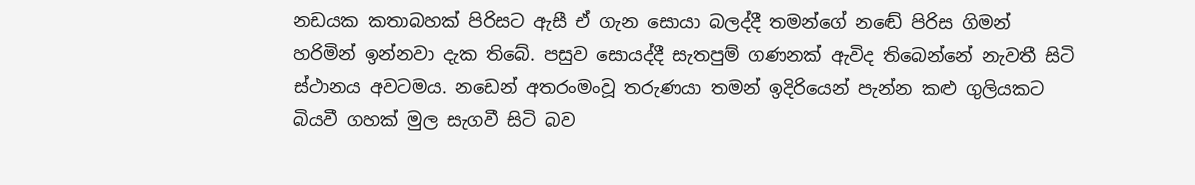නඩයක කතාබහක් පිරිසට ඇසී ඒ ගැන සොයා බලද්දී තමන්ගේ නඬේ පිරිස ගිමන් හරිමින් ඉන්නවා දැක තිබේ. පසුව සොයද්දී සැතපුම් ගණනක් ඇවිද තිබෙන්නේ නැවතී සිටි ස්ථානය අවටමය. නඩෙන් අතරංමංවූ තරුණයා තමන් ඉදිරියෙන් පැන්න කළු ගුලියකට බියවී ගහක් මුල සැගවී සිටි බව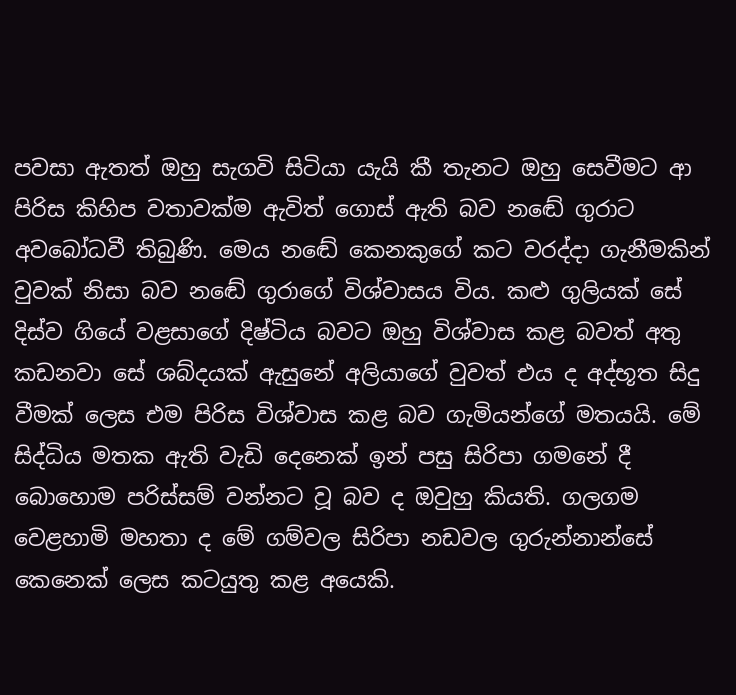පවසා ඇතත් ඔහු සැගවි සිටියා යැයි කී තැනට ඔහු සෙවීමට ආ පිරිස කිහිප වතාවක්ම ඇවිත් ගොස් ඇති බව නඬේ ගුරාට අවබෝධවී තිබුණි. මෙය නඬේ කෙනකුගේ කට වරද්දා ගැනීමකින් වුවක් නිසා බව නඬේ ගුරාගේ විශ්වාසය විය. කළු ගුලියක් සේ දිස්ව ගියේ වළසාගේ දිෂ්ටිය බවට ඔහු විශ්වාස කළ බවත් අතු කඩනවා සේ ශබ්දයක් ඇසුනේ අලියාගේ වුවත් එය ද අද්භූත සිදු වීමක් ලෙස එම පිරිස විශ්වාස කළ බව ගැමියන්ගේ මතයයි. මේ සිද්ධිය මතක ඇති වැඩි දෙනෙක් ඉන් පසු සිරිපා ගමනේ දී බොහොම පරිස්සම් වන්නට වූ බව ද ඔවුහු කියති. ගලගම වෙළහාමි මහතා ද මේ ගම්වල සිරිපා නඩවල ගුරුන්නාන්සේ කෙනෙක් ලෙස කටයුතු කළ අයෙකි.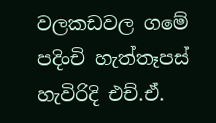වලකඩවල ගමේ පදිංචි හැත්තෑපස් හැවිරිදි එච්.ඒ.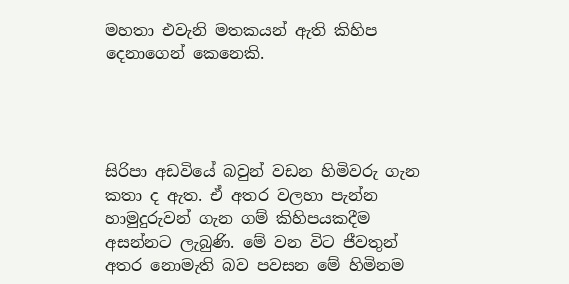මහතා එවැනි මතකයන් ඇති කිහිප දෙනාගෙන් කෙනෙකි.




සිරිපා අඩවියේ බවුන් වඩන හිමිවරු ගැන කතා ද ඇත. ඒ අතර වලහා පැන්න හාමුදුරුවන් ගැන ගම් කිහිපයකදීම අසන්නට ලැබුණි. මේ වන විට ජීවතුන් අතර නොමැති බව පවසන මේ හිමිනම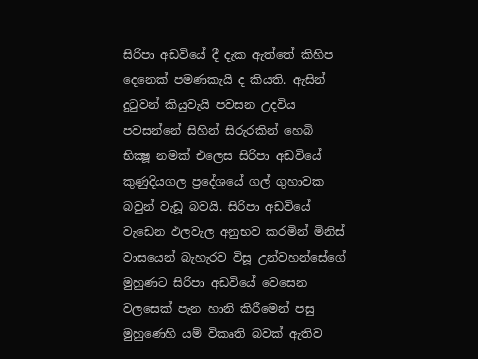සිරිපා අඩවියේ දී දැක ඇත්තේ කිහිප දෙනෙක් පමණකැයි ද කියති. ඇසින් දුටුවන් කියුවැයි පවසන උදවිය පවසන්නේ සිහින් සිරුරකින් හෙබි භික්‍ෂූ නමක් එලෙස සිරිපා අඩවියේ කුණුදියගල ප්‍රදේශයේ ගල් ගුහාවක බවුන් වැඩූ බවයි. සිරිපා අඩවියේ වැඩෙන ඵලවැල අනුභව කරමින් මිනිස් වාසයෙන් බැහැරව විසූ උන්වහන්සේගේ මුහුණට සිරිපා අඩවියේ වෙසෙන වලසෙක් පැන හානි කිරීමෙන් පසු මුහුණෙහි යම් විකෘති බවක් ඇතිව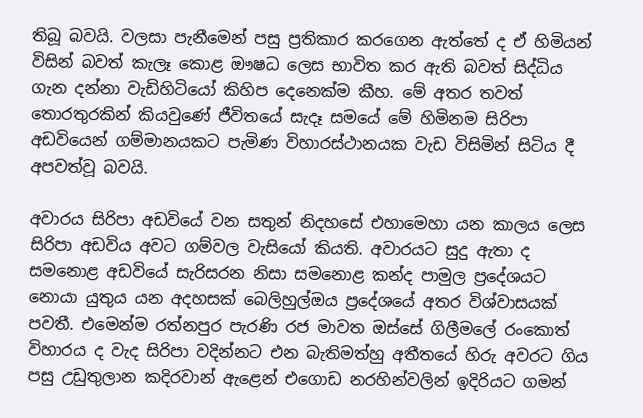තිබූ බවයි. වලසා පැනීමෙන් පසු ප්‍රතිකාර කරගෙන ඇත්තේ ද ඒ හිමියන් විසින් බවත් කැලෑ කොළ ඖෂධ ලෙස භාවිත කර ඇති බවත් සිද්ධිය ගැන දන්නා වැඩිහිටියෝ කිහිප දෙනෙක්ම කීහ. මේ අතර තවත් තොරතුරකින් කියවුණේ ජීවිතයේ සැදෑ සමයේ මේ හිමිනම සිරිපා අඩවියෙන් ගම්මානයකට පැමිණ විහාරස්ථානයක වැඩ විසිමින් සිටිය දී අපවත්වූ බවයි.

අවාරය සිරිපා අඩවියේ වන සතුන් නිදහසේ එහාමෙහා යන කාලය ලෙස සිරිපා අඩවිය අවට ගම්වල වැසියෝ කියති. අවාරයට සුදු ඇතා ද සමනොළ අඩවියේ සැරිසරන නිසා සමනොළ කන්ද පාමුල ප්‍රදේශයට නොයා යුතුය යන අදහසක් බෙලිහුල්ඔය ප්‍රදේශයේ අතර විශ්වාසයක් පවතී. එමෙන්ම රත්නපුර පැරණි රජ මාවත ඔස්සේ ගිලීමලේ රංකොත් විහාරය ද වැද සිරිපා වදින්නට එන බැතිමත්හු අතීතයේ හිරු අවරට ගිය පසු උඩුතුලාන කදිරවාන් ඇළෙන් එගොඩ නරහින්වලින් ඉදිරියට ගමන්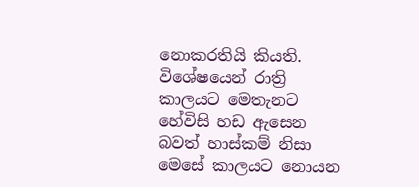නොකරතියි කියති. විශේෂයෙන් රාත්‍රි කාලයට මෙතැනට හේවිසි හඩ ඇසෙන බවත් හාස්කම් නිසා මෙසේ කාලයට නොයන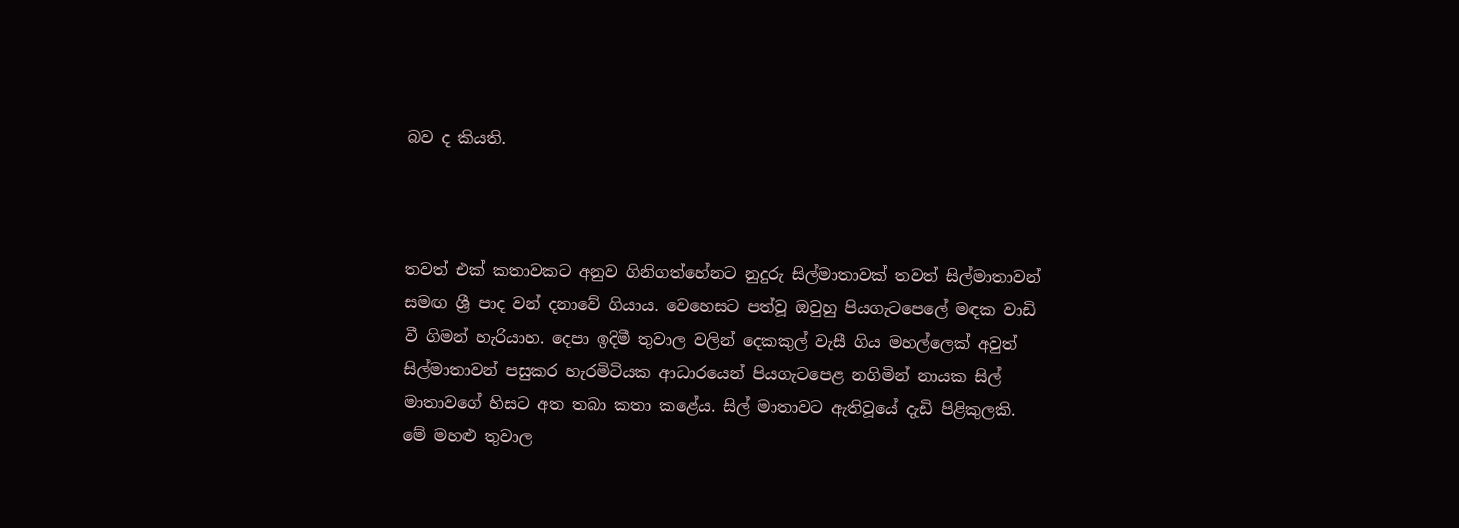බව ද කියති.



තවත් එක් කතාවකට අනුව ගිනිගත්හේනට නුදුරු සිල්මාතාවක් තවත් සිල්මාතාවන් සමඟ ශ්‍රී පාද වන් දනාවේ ගියාය. වෙහෙසට පත්වූ ඔවුහු පියගැටපෙලේ මඳක වාඩි වී ගිමන් හැරියාහ. දෙපා ඉදිමී තුවාල වලින් දෙකකුල් වැසී ගිය මහල්ලෙක් අවුත් සිල්මාතාවන් පසුකර හැරමිටියක ආධාරයෙන් පියගැටපෙළ නගිමින් නායක සිල් මාතාවගේ හිසට අත තබා කතා කළේය. සිල් මාතාවට ඇතිවූයේ දැඩි පිළිකුලකි. මේ මහළු තුවාල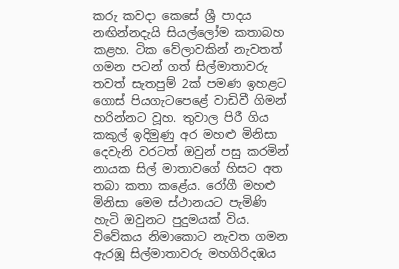කරු කවදා කෙසේ ශ්‍රී පාදය නඟින්නදැයි සියල්ලෝම කතාබහ කළහ. ටික වේලාවකින් නැවතත් ගමන පටන් ගත් සිල්මාතාවරු තවත් සැතපුම් 2ක් පමණ ඉහළට ගොස් පියගැටපෙළේ වාඩිවී ගිමන් හරින්නට වූහ. තුවාල පිරී ගිය කකුල් ඉදිමුණු අර මහළු මිනිසා දෙවැනි වරටත් ඔවුන් පසු කරමින් නායක සිල් මාතාවගේ හිසට අත තබා කතා කළේය. රෝගී මහළු මිනිසා මෙම ස්ථානයට පැමිණි හැටි ඔවුනට පුදුමයක් විය. විවේකය නිමාකොට නැවත ගමන ඇරඹූ සිල්මාතාවරු මහගිරිදඹය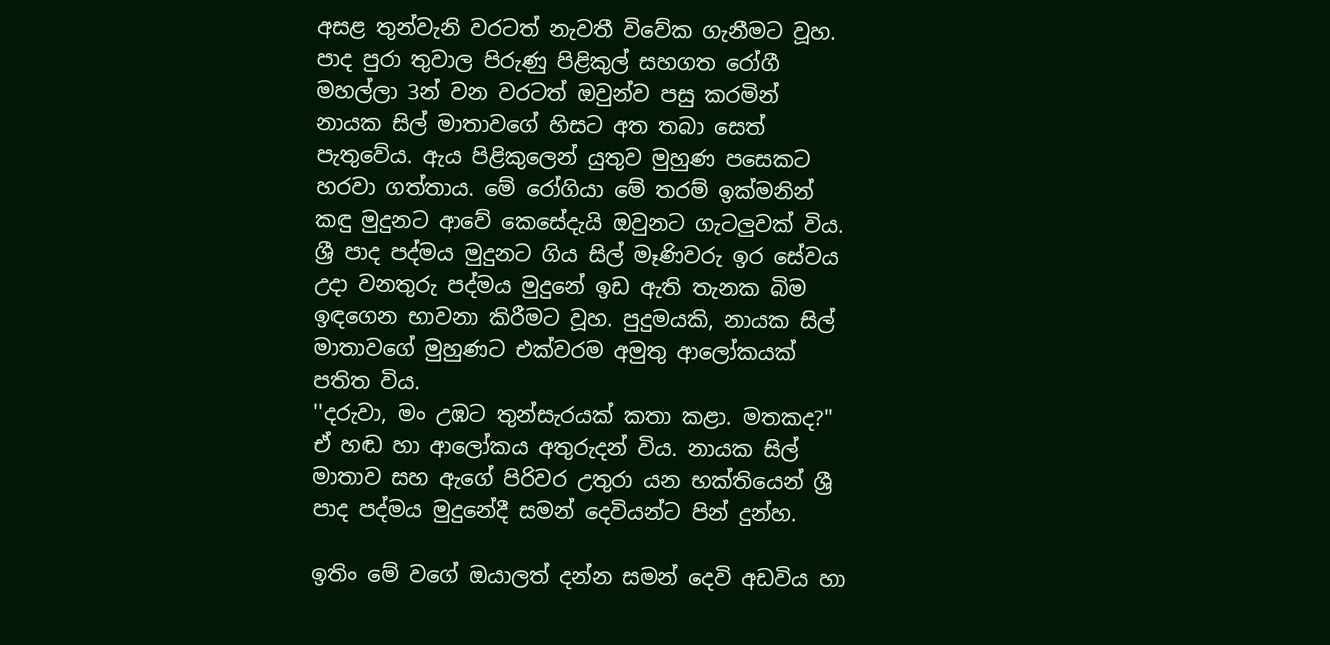අසළ තුන්වැනි වරටත් නැවතී විවේක ගැනීමට වූහ. පාද පුරා තුවාල පිරුණු පිළිකුල් සහගත රෝගී මහල්ලා 3න් වන වරටත් ඔවුන්ව පසු කරමින් නායක සිල් මාතාවගේ හිසට අත තබා සෙත් පැතුවේය. ඇය පිළිකුලෙන් යුතුව මුහුණ පසෙකට හරවා ගත්තාය. මේ රෝගියා මේ තරම් ඉක්මනින් කඳු මුදුනට ආවේ කෙසේදැයි ඔවුනට ගැටලුවක් විය. ශ්‍රී පාද පද්මය මුදුනට ගිය සිල් මෑණිවරු ඉර සේවය උදා වනතුරු පද්මය මුදුනේ ඉඩ ඇති තැනක බිම ඉඳගෙන භාවනා කිරීමට වූහ. පුදුමයකි, නායක සිල් මාතාවගේ මුහුණට එක්වරම අමුතු ආලෝකයක් පතිත විය.
''දරුවා, මං උඹට තුන්සැරයක් කතා කළා. මතකද?'' ඒ හඬ හා ආලෝකය අතුරුදන් විය. නායක සිල් මාතාව සහ ඇගේ පිරිවර උතුරා යන භක්තියෙන් ශ්‍රී පාද පද්මය මුදුනේදී සමන් දෙවියන්ට පින් දුන්හ.

ඉතිං මේ වගේ ඔයාලත් දන්න සමන් දෙවි අඩවිය හා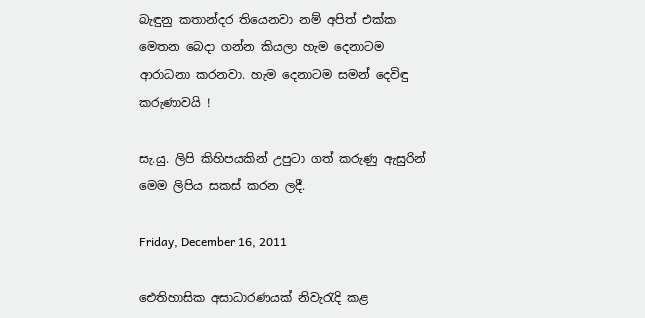බැඳුනු කතාන්දර තියෙනවා නම් අපිත් එක්ක මෙතන බෙදා ගන්න කියලා හැම දෙනාටම ආරාධනා කරනවා. හැම දෙනාටම සමන් දෙවිඳු කරුණාවයි !

සැ.යු. ලිපි කිහිපයකින් උපුටා ගත් කරුණු ඇසුරින් මෙම ලිපිය සකස් කරන ලදී.

Friday, December 16, 2011

ඓතිහාසික අසාධාරණයක්‌ නිවැරැදි කළ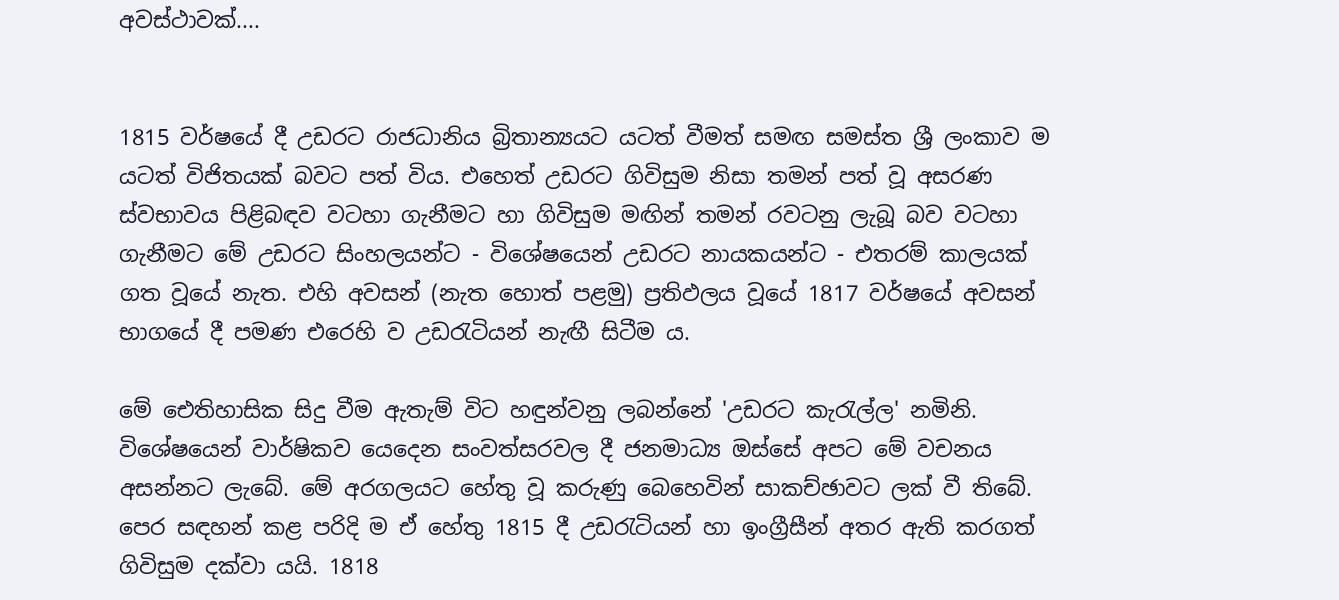අවස්‌ථාවක්‌....


1815 වර්ෂයේ දී උඩරට රාජධානිය බ්‍රිතාන්‍යයට යටත් වීමත් සමඟ සමස්‌ත ශ්‍රී ලංකාව ම යටත් විජිතයක්‌ බවට පත් විය. එහෙත් උඩරට ගිවිසුම නිසා තමන් පත් වූ අසරණ ස්‌වභාවය පිළිබඳව වටහා ගැනීමට හා ගිවිසුම මඟින් තමන් රවටනු ලැබූ බව වටහා ගැනීමට මේ උඩරට සිංහලයන්ට - විශේෂයෙන් උඩරට නායකයන්ට - එතරම් කාලයක්‌ ගත වූයේ නැත. එහි අවසන් (නැත හොත් පළමු) ප්‍රතිඵලය වූයේ 1817 වර්ෂයේ අවසන් භාගයේ දී පමණ එරෙහි ව උඩරැටියන් නැඟී සිටීම ය.

මේ ඓතිහාසික සිදු වීම ඇතැම් විට හඳුන්වනු ලබන්නේ 'උඩරට කැරැල්ල' නමිනි. විශේෂයෙන් වාර්ෂිකව යෙදෙන සංවත්සරවල දී ජනමාධ්‍ය ඔස්‌සේ අපට මේ වචනය අසන්නට ලැබේ. මේ අරගලයට හේතු වූ කරුණු බෙහෙවින් සාකච්ඡාවට ලක්‌ වී තිබේ. පෙර සඳහන් කළ පරිදි ම ඒ හේතු 1815 දී උඩරැටියන් හා ඉංග්‍රීසීන් අතර ඇති කරගත් ගිවිසුම දක්‌වා යයි. 1818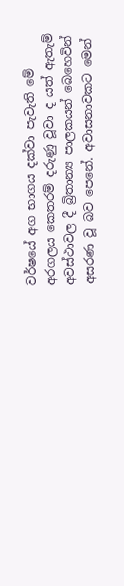වර්ෂයේ අග භාගය දක්‌වා පැවැති මේ අරගලය කෙතරම් දරුණු වූවා ද යත් ඇතැම් අවස්‌ථාවල දී බ්‍රිතාන්‍ය පාලකයන් බෙහෙවින් අසරණ වූ බව පෙනේ. අවාසනාවකට මෙන්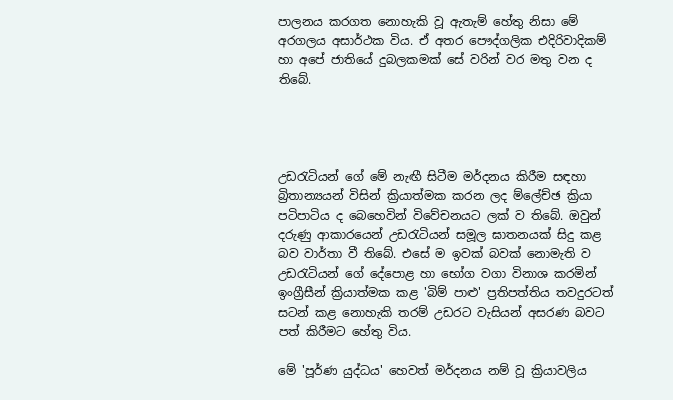පාලනය කරගත නොහැකි වූ ඇතැම් හේතු නිසා මේ අරගලය අසාර්ථක විය. ඒ අතර පෞද්ගලික එදිරිවාදිකම් හා අපේ ජාතියේ දුබලකමක්‌ සේ වරින් වර මතු වන ද තිබේ.




උඩරැටියන් ගේ මේ නැඟී සිටීම මර්දනය කිරීම සඳහා බ්‍රිතාන්‍යයන් විසින් ක්‍රියාත්මක කරන ලද ම්ලේච්ඡ ක්‍රියා පටිපාටිය ද බෙහෙවින් විවේචනයට ලක්‌ ව තිබේ. ඔවුන් දරුණු ආකාරයෙන් උඩරැටියන් සමූල ඝාතනයක්‌ සිදු කළ බව වාර්තා වී තිබේ. එසේ ම ඉවක්‌ බවක්‌ නොමැති ව උඩරැටියන් ගේ දේපොළ හා භෝග වගා විනාශ කරමින් ඉංග්‍රීසීන් ක්‍රියාත්මක කළ 'බිම් පාළු' ප්‍රතිපත්තිය තවදුරටත් සටන් කළ නොහැකි තරම් උඩරට වැසියන් අසරණ බවට පත් කිරීමට හේතු විය.

මේ 'පූර්ණ යුද්ධය' හෙවත් මර්දනය නම් වූ ක්‍රියාවලිය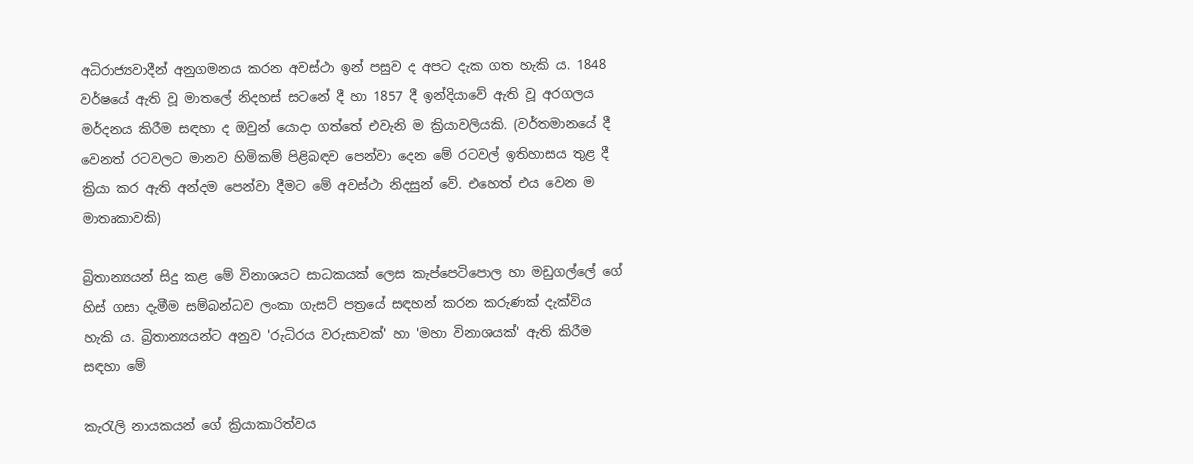අධිරාජ්‍යවාදීන් අනුගමනය කරන අවස්‌ථා ඉන් පසුව ද අපට දැක ගත හැකි ය. 1848 වර්ෂයේ ඇති වූ මාතලේ නිදහස්‌ සටනේ දී හා 1857 දී ඉන්දියාවේ ඇති වූ අරගලය මර්දනය කිරීම සඳහා ද ඔවුන් යොදා ගත්තේ එවැනි ම ක්‍රියාවලියකි. (වර්තමානයේ දී වෙනත් රටවලට මානව හිමිකම් පිළිබඳව පෙන්වා දෙන මේ රටවල් ඉතිහාසය තුළ දී ක්‍රියා කර ඇති අන්දම පෙන්වා දීමට මේ අවස්‌ථා නිදසුන් වේ. එහෙත් එය වෙන ම මාතෘකාවකි)

බ්‍රිතාන්‍යයන් සිදු කළ මේ විනාශයට සාධකයක්‌ ලෙස කැප්පෙටිපොල හා මඩුගල්ලේ ගේ හිස්‌ ගසා දැමීම සම්බන්ධව ලංකා ගැසට්‌ පත්‍රයේ සඳහන් කරන කරුණක්‌ දැක්‌විය හැකි ය. බ්‍රිතාන්‍යයන්ට අනුව 'රුධිරය වරුසාවක්‌' හා 'මහා විනාශයක්‌' ඇති කිරීම සඳහා මේ

කැරැලි නායකයන් ගේ ක්‍රියාකාරිත්වය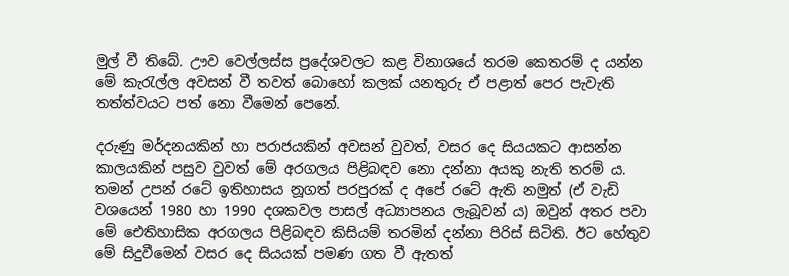මුල් වී තිබේ. ඌව වෙල්ලස්‌ස ප්‍රදේශවලට කළ විනාශයේ තරම කෙතරම් ද යන්න මේ කැරැල්ල අවසන් වී තවත් බොහෝ කලක්‌ යනතුරු ඒ පළාත් පෙර පැවැති තත්ත්වයට පත් නො වීමෙන් පෙනේ.

දරුණු මර්දනයකින් හා පරාජයකින් අවසන් වුවත්, වසර දෙ සියයකට ආසන්න කාලයකින් පසුව වුවත් මේ අරගලය පිළිබඳව නො දන්නා අයකු නැති තරම් ය. තමන් උපන් රටේ ඉතිහාසය නූගත් පරපුරක්‌ ද අපේ රටේ ඇති නමුත් (ඒ වැඩි වශයෙන් 1980 හා 1990 දශකවල පාසල් අධ්‍යාපනය ලැබූවන් ය) ඔවුන් අතර පවා මේ ඓතිහාසික අරගලය පිළිබඳව කිසියම් තරමින් දන්නා පිරිස්‌ සිටිති. ඊට හේතුව මේ සිදුවීමෙන් වසර දෙ සියයක්‌ පමණ ගත වී ඇතත්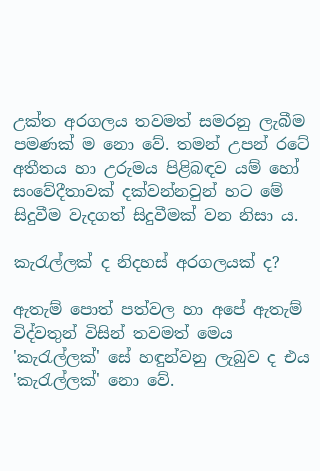උක්‌ත අරගලය තවමත් සමරනු ලැබීම පමණක්‌ ම නො වේ. තමන් උපන් රටේ අතීතය හා උරුමය පිළිබඳව යම් හෝ සංවේදීතාවක්‌ දක්‌වන්නවුන් හට මේ සිදුවීම වැදගත් සිදුවීමක්‌ වන නිසා ය.

කැරැල්ලක්‌ ද නිදහස්‌ අරගලයක්‌ ද?

ඇතැම් පොත් පත්වල හා අපේ ඇතැම් විද්වතුන් විසින් තවමත් මෙය 'කැරැල්ලක්‌' සේ හඳුන්වනු ලැබුව ද එය 'කැරැල්ලක්‌' නො වේ.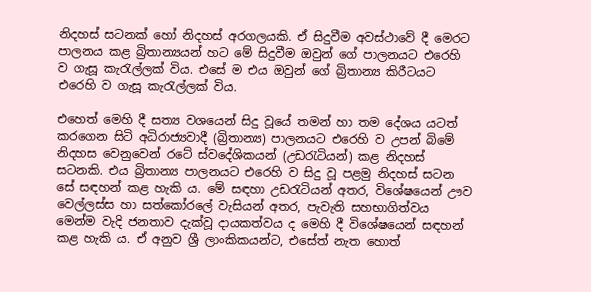නිදහස්‌ සටනක්‌ හෝ නිදහස්‌ අරගලයකි. ඒ සිදුවීම අවස්‌ථාවේ දී මෙරට පාලනය කළ බ්‍රිතාන්‍යයන් හට මේ සිදුවීම ඔවුන් ගේ පාලනයට එරෙහි ව ගැසූ කැරැල්ලක්‌ විය. එසේ ම එය ඔවුන් ගේ බ්‍රිතාන්‍ය කිරීටයට එරෙහි ව ගැසූ කැරැල්ලක්‌ විය.

එහෙත් මෙහි දී සත්‍ය වශයෙන් සිදු වූයේ තමන් හා තම දේශය යටත් කරගෙන සිටි අධිරාජ්‍යවාදී (බ්‍රිතාන්‍ය) පාලනයට එරෙහි ව උපන් බිමේ නිදහස වෙනුවෙන් රටේ ස්‌වදේශිකයන් (උඩරැටියන්) කළ නිදහස්‌ සටනකි. එය බ්‍රිතාන්‍ය පාලනයට එරෙහි ව සිදු වූ පළමු නිදහස්‌ සටන සේ සඳහන් කළ හැකි ය. මේ සඳහා උඩරැටියන් අතර, විශේෂයෙන් ඌව වෙල්ලස්‌ස හා සත්කෝරලේ වැසියන් අතර, පැවැති සහභාගිත්වය මෙන්ම වැදි ජනතාව දැක්‌වූ දායකත්වය ද මෙහි දී විශේෂයෙන් සඳහන් කළ හැකි ය. ඒ අනුව ශ්‍රී ලාංකිකයන්ට, එසේත් නැත හොත්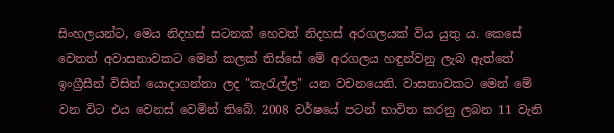සිංහලයන්ට, මෙය නිදහස්‌ සටනක්‌ හෙවත් නිදහස්‌ අරගලයක්‌ විය යුතු ය. කෙසේ වෙතත් අවාසනාවකට මෙන් කලක්‌ තිස්‌සේ මේ අරගලය හඳුන්වනු ලැබ ඇත්තේ ඉංග්‍රීසීන් විසින් යොදාගන්නා ලද "කැරැල්ල" යන වචනයෙනි. වාසනාවකට මෙන් මේ වන විට එය වෙනස්‌ වෙමින් තිබේ. 2008 වර්ෂයේ පටන් භාවිත කරනු ලබන 11 වැනි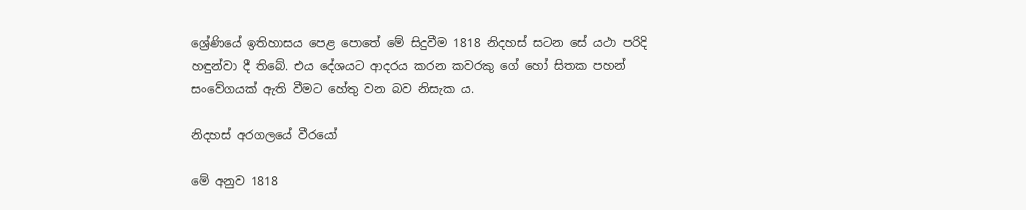ශ්‍රේණියේ ඉතිහාසය පෙළ පොතේ මේ සිදුවීම 1818 නිදහස්‌ සටන සේ යථා පරිදි හඳුන්වා දී තිබේ. එය දේශයට ආදරය කරන කවරකු ගේ හෝ සිතක පහන් සංවේගයක්‌ ඇති වීමට හේතු වන බව නිසැක ය.

නිදහස්‌ අරගලයේ වීරයෝ

මේ අනුව 1818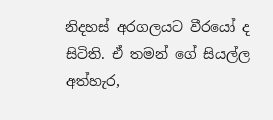නිදහස්‌ අරගලයට වීරයෝ ද සිටිති. ඒ තමන් ගේ සියල්ල අත්හැර,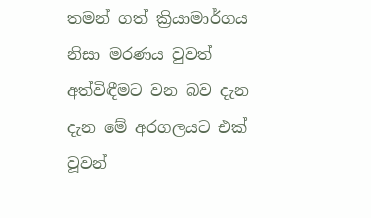තමන් ගත් ක්‍රියාමාර්ගය නිසා මරණය වුවත් අත්විඳීමට වන බව දැන දැන මේ අරගලයට එක්‌ වූවන්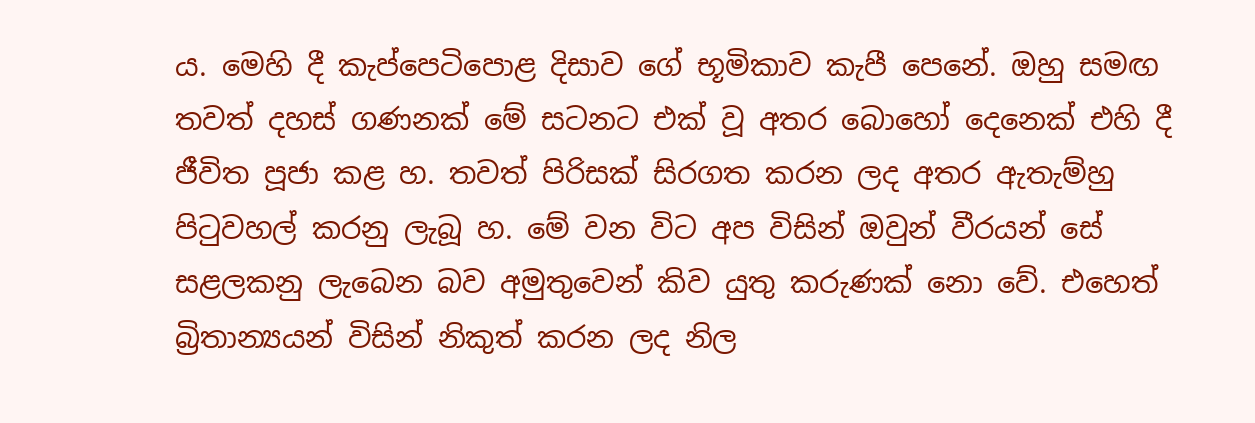ය. මෙහි දී කැප්පෙටිපොළ දිසාව ගේ භූමිකාව කැපී පෙනේ. ඔහු සමඟ තවත් දහස්‌ ගණනක්‌ මේ සටනට එක්‌ වූ අතර බොහෝ දෙනෙක්‌ එහි දී ජීවිත පූජා කළ හ. තවත් පිරිසක්‌ සිරගත කරන ලද අතර ඇතැම්හු පිටුවහල් කරනු ලැබූ හ. මේ වන විට අප විසින් ඔවුන් වීරයන් සේ සළලකනු ලැබෙන බව අමුතුවෙන් කිව යුතු කරුණක්‌ නො වේ. එහෙත් බ්‍රිතාන්‍යයන් විසින් නිකුත් කරන ලද නිල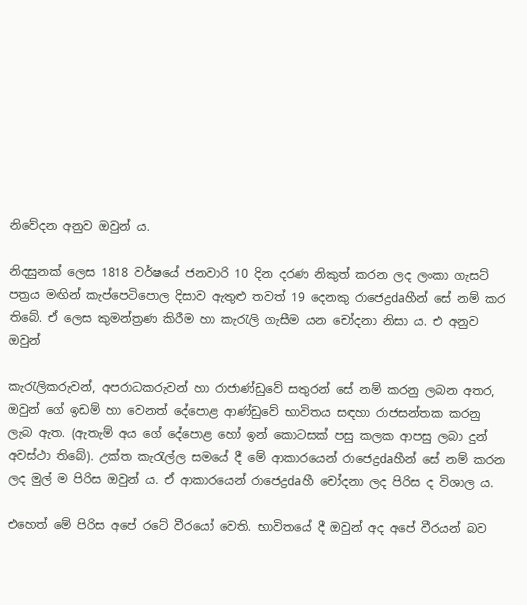නිවේදන අනුව ඔවුන් ය.

නිදසුනක්‌ ලෙස 1818 වර්ෂයේ ජනවාරි 10 දින දරණ නිකුත් කරන ලද ලංකා ගැසට්‌ පත්‍රය මඟින් කැප්පෙටිපොල දිසාව ඇතුළු තවත් 19 දෙනකු රාජෙද්‍රdaහීන් සේ නම් කර තිබේ. ඒ ලෙස කුමන්ත්‍රණ කිරීම හා කැරැලි ගැසීම යන චෝදනා නිසා ය. එ අනුව ඔවුන්

කැරැලිකරුවන්, අපරාධකරුවන් හා රාජාණ්‌ඩුවේ සතුරන් සේ නම් කරනු ලබන අතර, ඔවුන් ගේ ඉඩම් හා වෙනත් දේපොළ ආණ්‌ඩුවේ භාවිතය සඳහා රාජසන්තක කරනු ලැබ ඇත. (ඇතැම් අය ගේ දේපොළ හෝ ඉන් කොටසක්‌ පසු කලක ආපසු ලබා දුන් අවස්‌ථා තිබේ). උක්‌ත කැරැල්ල සමයේ දී මේ ආකාරයෙන් රාජෙද්‍රdaහීන් සේ නම් කරන ලද මුල් ම පිරිස ඔවුන් ය. ඒ ආකාරයෙන් රාජෙද්‍රdaහී චෝදනා ලද පිරිස ද විශාල ය.

එහෙත් මේ පිරිස අපේ රටේ වීරයෝ වෙති. භාවිතයේ දී ඔවුන් අද අපේ වීරයන් බව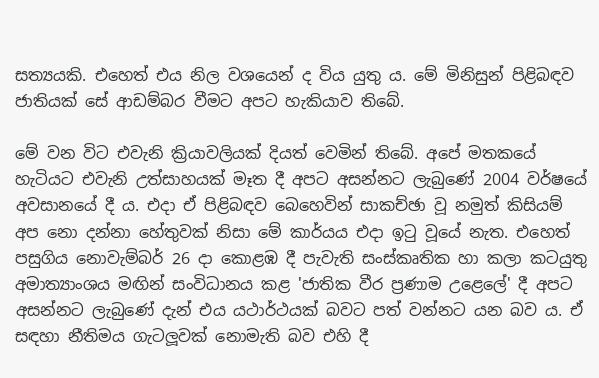සත්‍යයකි. එහෙත් එය නිල වශයෙන් ද විය යුතු ය. මේ මිනිසුන් පිළිබඳව ජාතියක්‌ සේ ආඩම්බර වීමට අපට හැකියාව තිබේ.

මේ වන විට එවැනි ක්‍රියාවලියක්‌ දියත් වෙමින් තිබේ. අපේ මතකයේ හැටියට එවැනි උත්සාහයක්‌ මෑත දී අපට අසන්නට ලැබුණේ 2004 වර්ෂයේ අවසානයේ දී ය. එදා ඒ පිළිබඳව බෙහෙවින් සාකච්ඡා වූ නමුත් කිසියම් අප නො දන්නා හේතුවක්‌ නිසා මේ කාර්යය එදා ඉටු වූයේ නැත. එහෙත් පසුගිය නොවැම්බර් 26 දා කොළඹ දී පැවැති සංස්‌කෘතික හා කලා කටයුතු අමාත්‍යාංශය මඟින් සංවිධානය කළ 'ජාතික වීර ප්‍රණාම උළෙලේ' දී අපට අසන්නට ලැබුණේ දැන් එය යථාර්ථයක්‌ බවට පත් වන්නට යන බව ය. ඒ සඳහා නීතිමය ගැටලූවක්‌ නොමැති බව එහි දී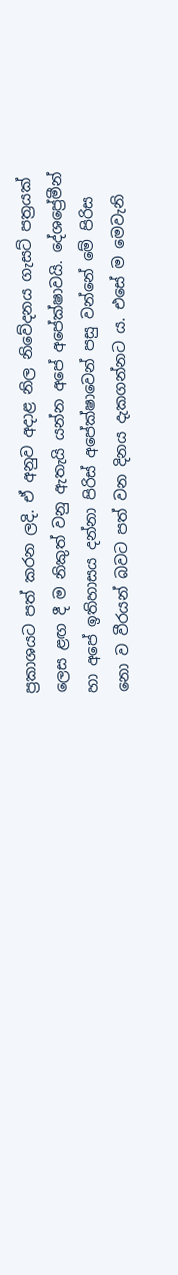ප්‍රකාශයට පත් කරන ලදි. ඒ අනුව අදාළ නිල නිවේදනය ගැසට්‌ පත්‍රයක්‌ ලෙස ළඟ දී ම නිකුත් වනු ඇතැයි යන්න අපේ අපේක්‌ෂාවයි. දේශප්‍රේමීන් හා අපේ ඉතිහාසය දන්නා පිරිස්‌ අපේක්‌ෂාවෙන් පසු වන්නේ මේ පිරිස නො ව වීරයන් බවට පත් වන දිනය දැකගන්නට ය. එසේ ම මෙවැනි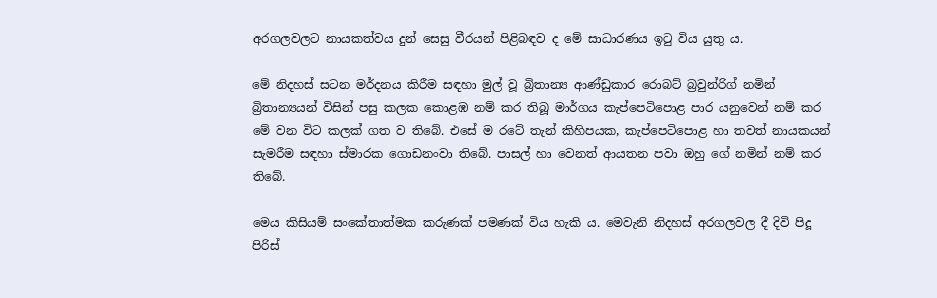අරගලවලට නායකත්වය දුන් සෙසු වීරයන් පිළිබඳව ද මේ සාධාරණය ඉටු විය යුතු ය.

මේ නිදහස්‌ සටන මර්දනය කිරීම සඳහා මුල් වූ බ්‍රිතාන්‍ය ආණ්‌ඩුකාර රොබට්‌ බ්‍රවුන්රිග් නමින් බ්‍රිතාන්‍යයන් විසින් පසු කලක කොළඹ නම් කර තිබූ මාර්ගය කැප්පෙටිපොළ පාර යනුවෙන් නම් කර මේ වන විට කලක්‌ ගත ව තිබේ. එසේ ම රටේ තැන් කිහිපයක, කැප්පෙටිපොළ හා තවත් නායකයන් සැමරීම සඳහා ස්‌මාරක ගොඩනංවා තිබේ. පාසල් හා වෙනත් ආයතන පවා ඔහු ගේ නමින් නම් කර තිබේ.

මෙය කිසියම් සංකේතාත්මක කරුණක්‌ පමණක්‌ විය හැකි ය. මෙවැනි නිදහස්‌ අරගලවල දී දිවි පිදූ පිරිස්‌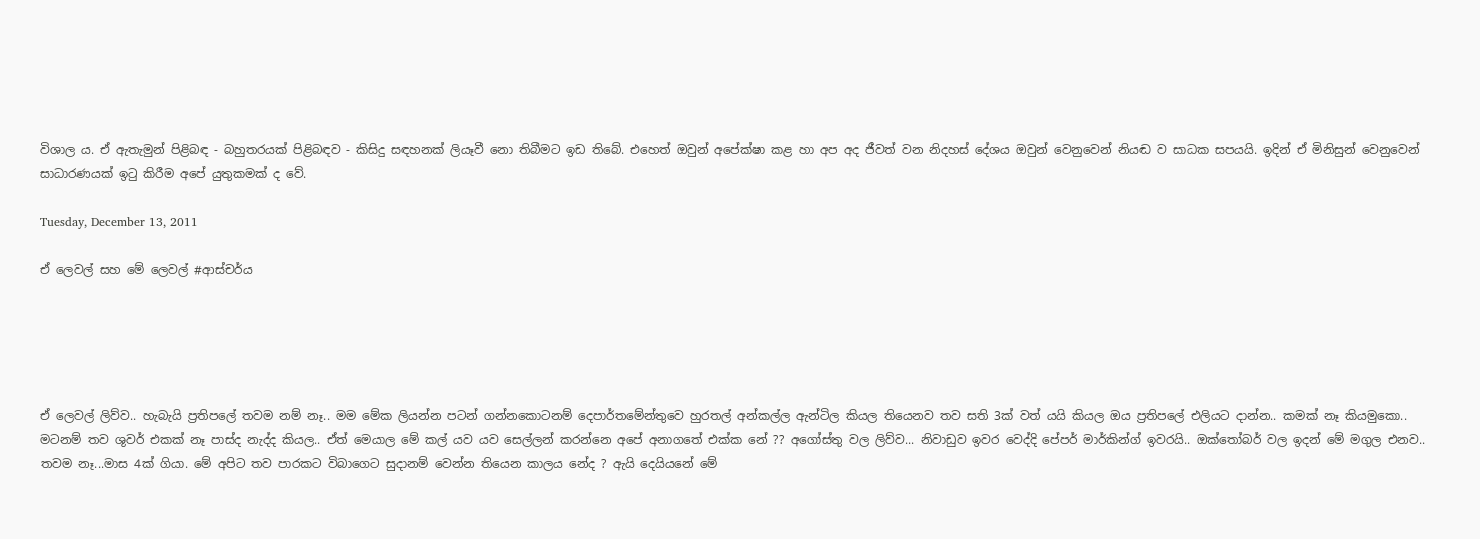විශාල ය. ඒ ඇතැමුන් පිළිබඳ - බහුතරයක්‌ පිළිබඳව - කිසිදු සඳහනක්‌ ලියෑවී නො තිබීමට ඉඩ තිබේ. එහෙත් ඔවුන් අපේක්‌ෂා කළ හා අප අද ජීවත් වන නිදහස්‌ දේශය ඔවුන් වෙනුවෙන් නියඬ ව සාධක සපයයි. ඉදින් ඒ මිනිසුන් වෙනුවෙන් සාධාරණයක්‌ ඉටු කිරීම අපේ යුතුකමක්‌ ද වේ.

Tuesday, December 13, 2011

ඒ ලෙවල් සහ මේ ලෙවල් #ආස්චර්ය





ඒ ලෙවල් ලිව්ව.. හැබැයි ප්‍රතිපලේ තවම නම් නෑ.. මම මේක ලියන්න පටන් ගන්නකොටනම් දෙපාර්තමේන්තුවෙ හුරතල් අන්කල්ල ඇන්ටිල කියල තියෙනව තව සති 3ක් වත් යයි කියල ඔය ප්‍රතිපලේ එලියට දාන්න.. කමක් නෑ කියමුකො.. මටනම් තව ශුවර් එකක් නෑ පාස්ද නැද්ද කියල.. ඒත් මෙයාල මේ කල් යව යව සෙල්ලන් කරන්නෙ අපේ අනාගතේ එක්ක නේ ?? අගෝස්තු වල ලිව්ව... නිවාඩුව ඉවර වෙද්දි පේපර් මාර්කින්ග් ඉවරයි.. ඔක්තෝබර් වල ඉදන් මේ මගුල එනව.. තවම නෑ...මාස 4ක් ගියා. මේ අපිට තව පාරකට විබාගෙට සුදානම් වෙන්න තියෙන කාලය නේද ? ඇයි දෙයියනේ මේ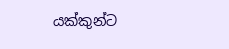යක්කුන්ට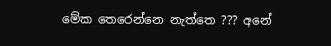මේක තෙරෙන්නෙ නැත්තෙ ??? අනේ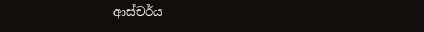ආස්චර්ය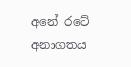අනේ රටේ අනාගතය